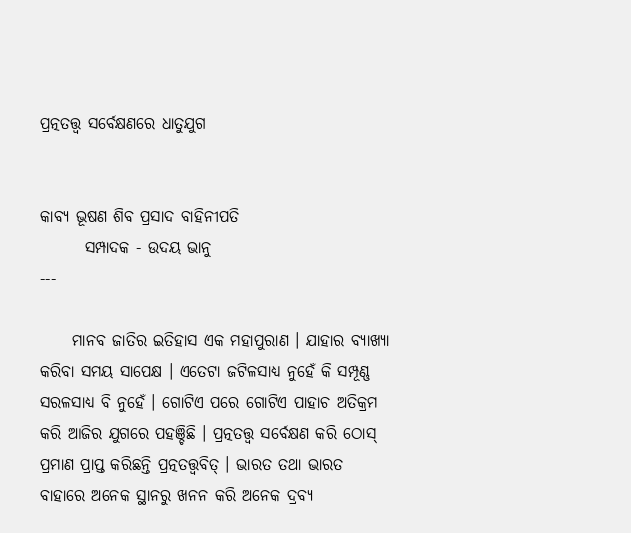ପ୍ରତ୍ନତତ୍ତ୍ବ ସର୍ବେକ୍ଷଣରେ ଧାତୁଯୁଗ


କାବ୍ଯ ଭୂଷଣ ଶିବ ପ୍ରସାଦ ବାହିନୀପତି
       ସମ୍ପାଦକ - ଉଦୟ ଭାନୁ
---

     ମାନବ ଜାତିର ଇତିହାସ ଏକ ମହାପୁରାଣ । ଯାହାର ବ୍ଯାଖ୍ଯା କରିବା ସମୟ ସାପେକ୍ଷ । ଏତେଟା ଜଟିଳସାଧ୍ଯ ନୁହେଁ କି ସମ୍ପୂଣ୍ଣ ସରଳସାଧ୍ଯ ବି ନୁହେଁ । ଗୋଟିଏ ପରେ ଗୋଟିଏ ପାହାଚ ଅତିକ୍ରମ କରି ଆଜିର ଯୁଗରେ ପହଞ୍ଚିଛି । ପ୍ରତ୍ନତତ୍ତ୍ୱ ସର୍ବେକ୍ଷଣ କରି ଠୋସ୍‌ ପ୍ରମାଣ ପ୍ରାପ୍ତ କରିଛନ୍ତି ପ୍ରତ୍ନତତ୍ତ୍ୱବିତ୍‌ । ଭାରତ ତଥା ଭାରତ ବାହାରେ ଅନେକ ସ୍ଥାନରୁ ଖନନ କରି ଅନେକ ଦ୍ରବ୍ୟ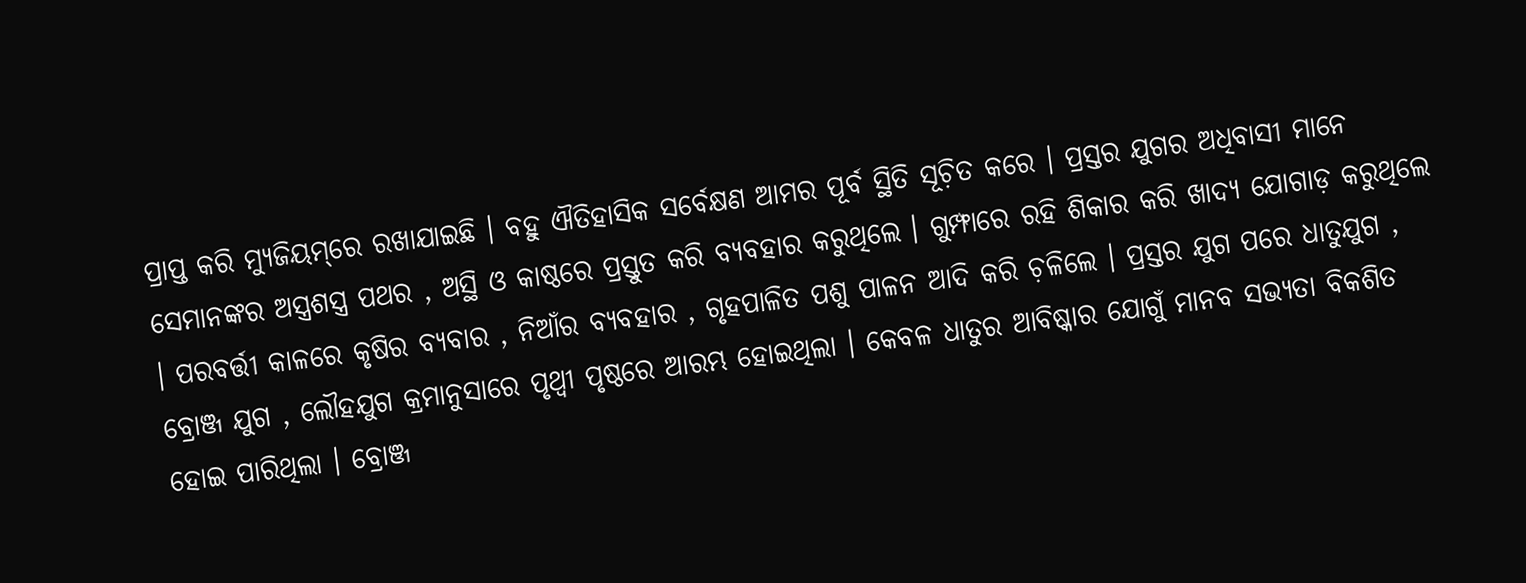ପ୍ରାପ୍ତ କରି ମ୍ଯୁଜିୟମ୍‌ରେ ରଖାଯାଇଛି । ବହୁ ଐତିହାସିକ ସର୍ବେକ୍ଷଣ ଆମର ପୂର୍ବ ସ୍ଥିତି ସୂଚ଼ିତ କରେ । ପ୍ରସ୍ତର ଯୁଗର ଅଧିବାସୀ ମାନେ ସେମାନଙ୍କର ଅସ୍ତ୍ରଶସ୍ତ୍ର ପଥର , ଅସ୍ଥି ଓ କାଷ୍ଠରେ ପ୍ରସ୍ତୁତ କରି ବ୍ଯବହାର କରୁଥିଲେ । ଗୁମ୍ଫାରେ ରହି ଶିକାର କରି ଖାଦ୍ୟ ଯୋଗାଡ଼ କରୁଥିଲେ । ପରବର୍ତ୍ତୀ କାଳରେ କୃଷିର ବ୍ଯବାର , ନିଆଁର ବ୍ଯବହାର , ଗୃହପାଳିତ ପଶୁ ପାଳନ ଆଦି କରି ଚ଼ଳିଲେ । ପ୍ରସ୍ତର ଯୁଗ ପରେ ଧାତୁଯୁଗ , ବ୍ରୋଞ୍ଜ ଯୁଗ , ଲୌହଯୁଗ କ୍ରମାନୁସାରେ ପୃଥ୍ବୀ ପୃଷ୍ଠରେ ଆରମ୍ଭ ହୋଇଥିଲା । କେବଳ ଧାତୁର ଆବିଷ୍କାର ଯୋଗୁଁ ମାନବ ସଭ୍ୟତା ବିକଶିତ ହୋଇ ପାରିଥିଲା । ବ୍ରୋଞ୍ଜ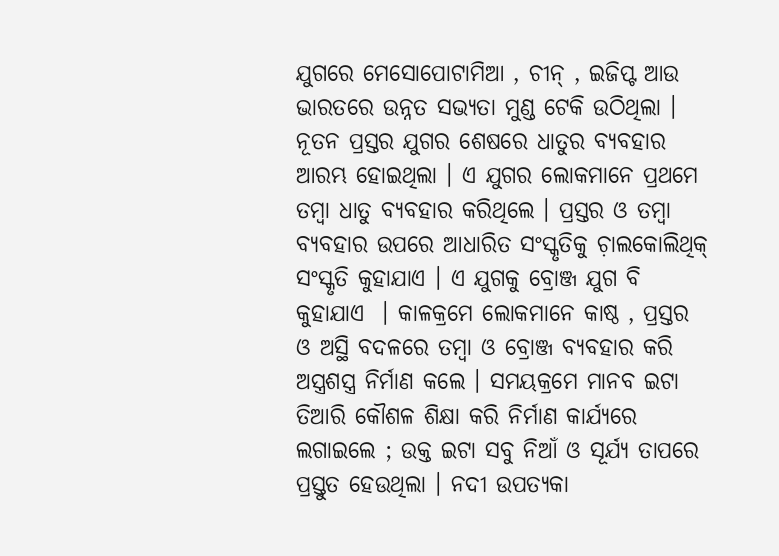ଯୁଗରେ ମେସୋପୋଟାମିଆ , ଚୀନ୍‌ , ଇଜିପ୍ଟ ଆଉ ଭାରତରେ ଉନ୍ନତ ସଭ୍ଯତା ମୁଣ୍ଡ ଟେକି ଉଠିଥିଲା । ନୂତନ ପ୍ରସ୍ତର ଯୁଗର ଶେଷରେ ଧାତୁର ବ୍ଯବହାର ଆରମ୍ଭ ହୋଇଥିଲା । ଏ ଯୁଗର ଲୋକମାନେ ପ୍ରଥମେ ତମ୍ବା ଧାତୁ ବ୍ଯବହାର କରିଥିଲେ । ପ୍ରସ୍ତର ଓ ତମ୍ବା ବ୍ଯବହାର ଉପରେ ଆଧାରିତ ସଂସ୍କୃତିକୁ ଚ଼ାଲକୋଲିଥିକ୍‌ ସଂସ୍କୃତି କୁହାଯାଏ । ଏ ଯୁଗକୁ ବ୍ରୋଞ୍ଜ ଯୁଗ ବି କୁହାଯାଏ  । କାଳକ୍ରମେ ଲୋକମାନେ କାଷ୍ଠ , ପ୍ରସ୍ତର ଓ ଅସ୍ଥି ବଦଳରେ ତମ୍ବା ଓ ବ୍ରୋଞ୍ଜ ବ୍ଯବହାର କରି ଅସ୍ତ୍ରଶସ୍ତ୍ର ନିର୍ମାଣ କଲେ । ସମୟକ୍ରମେ ମାନବ ଇଟା ତିଆରି କୌଶଳ ଶିକ୍ଷା କରି ନିର୍ମାଣ କାର୍ଯ୍ଯରେ ଲଗାଇଲେ ; ଉକ୍ତ ଇଟା ସବୁ ନିଆଁ ଓ ସୂର୍ଯ୍ୟ ତାପରେ ପ୍ରସ୍ତୁତ ହେଉଥିଲା । ନଦୀ ଉପତ୍ୟକା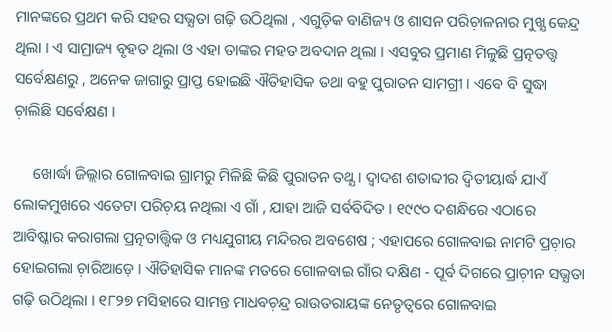ମାନଙ୍କରେ ପ୍ରଥମ କରି ସହର ସଭ୍ଯତା ଗଢ଼ି ଉଠିଥିଲା , ଏଗୁଡ଼ିକ ବାଣିଜ୍ୟ ଓ ଶାସନ ପରିଚ଼ାଳନାର ମୁଖ୍ଯ କେନ୍ଦ୍ର ଥିଲା । ଏ ସାମ୍ରାଜ୍ୟ ବୃହତ ଥିଲା ଓ ଏହା ତାଙ୍କର ମହତ ଅବଦାନ ଥିଲା । ଏସବୁର ପ୍ରମାଣ ମିଳୁଛି ପ୍ରତ୍ନତତ୍ତ୍ବ ସର୍ବେକ୍ଷଣରୁ , ଅନେକ ଜାଗାରୁ ପ୍ରାପ୍ତ ହୋଇଛି ଐତିହାସିକ ତଥା ବହୁ ପୁରାତନ ସାମଗ୍ରୀ । ଏବେ ବି ସୁଦ୍ଧା ଚ଼ାଲିଛି ସର୍ବେକ୍ଷଣ ।

     ଖୋର୍ଦ୍ଧା ଜିଲ୍ଲାର ଗୋଳବାଇ ଗ୍ରାମରୁ ମିଳିଛି କିଛି ପୁରାତନ ତଥ୍ଯ । ଦ୍ବାଦଶ ଶତାବ୍ଦୀର ଦ୍ବିତୀୟାର୍ଦ୍ଧ ଯାଏଁ ଲୋକମୁଖରେ ଏତେଟା ପରିଚ଼ୟ ନଥିଲା ଏ ଗାଁ , ଯାହା ଆଜି ସର୍ବବିଦିତ । ୧୯୯୦ ଦଶନ୍ଧିରେ ଏଠାରେ ଆବିଷ୍କାର କରାଗଲା ପ୍ରତ୍ନତାତ୍ତ୍ୱିକ ଓ ମଧ୍ୟଯୁଗୀୟ ମନ୍ଦିରର ଅବଶେଷ ; ଏହାପରେ ଗୋଳବାଇ ନାମଟି ପ୍ରଚ଼ାର ହୋଇଗଲା ଚ଼ାରିଆଡ଼େ । ଐତିହାସିକ ମାନଙ୍କ ମତରେ ଗୋଳବାଇ ଗାଁର ଦକ୍ଷିଣ - ପୂର୍ବ ଦିଗରେ ପ୍ରାଚ଼ୀନ ସଭ୍ଯତା ଗଢ଼ି ଉଠିଥିଲା । ୧୮୨୭ ମସିହାରେ ସାମନ୍ତ ମାଧବଚ଼ନ୍ଦ୍ର ରାଉତରାୟଙ୍କ ନେତୃତ୍ୱରେ ଗୋଳବାଇ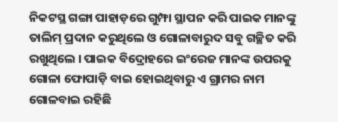ନିକଟସ୍ଥ ଗଙ୍ଗା ପାହାଡ଼ରେ ଗୁମ୍ଫା ସ୍ଥାପନ କରି ପାଇକ ମାନଙ୍କୁ ତାଲିମ୍‌ ପ୍ରଦାନ କରୁଥିଲେ ଓ ଗୋଳାବାରୁଦ ସବୁ ଗଚ୍ଛିତ କରି ରଖୁଥିଲେ । ପାଇକ ବିଦ୍ରୋହରେ ଇଂରେଜ ମାନଙ୍କ ଉପରକୁ ଗୋଳା ଫୋପାଡ଼ି ବାଇ ହୋଇଥିବାରୁ ଏ ଗ୍ରାମର ନାମ ଗୋଳବାଇ ରହିଛି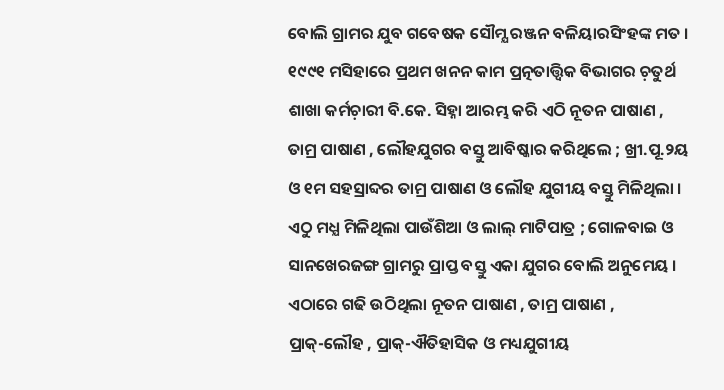ବୋଲି ଗ୍ରାମର ଯୁବ ଗବେଷକ ସୌମ୍ଯ ରଞ୍ଜନ ବଳିୟାରସିଂହଙ୍କ ମତ । ୧୯୯୧ ମସିହାରେ ପ୍ରଥମ ଖନନ କାମ ପ୍ରତ୍ନତାତ୍ତ୍ୱିକ ବିଭାଗର ଚ଼ତୁର୍ଥ ଶାଖା କର୍ମଚ଼ାରୀ ବି.କେ. ସିହ୍ନା ଆରମ୍ଭ କରି ଏଠି ନୂତନ ପାଷାଣ , ତାମ୍ର ପାଷାଣ , ଲୌହଯୁଗର ବସ୍ତୁ ଆବିଷ୍କାର କରିଥିଲେ ; ଖ୍ରୀ.ପୂ.୨ୟ ଓ ୧ମ ସହସ୍ରାବ୍ଦର ତାମ୍ର ପାଷାଣ ଓ ଲୌହ ଯୁଗୀୟ ବସ୍ତୁ ମିଳିଥିଲା । ଏଠୁ ମଧ୍ଯ ମିଳିଥିଲା ପାଉଁଶିଆ ଓ ଲାଲ୍‌ ମାଟିପାତ୍ର ; ଗୋଳବାଇ ଓ ସାନଖେରଜଙ୍ଗ ଗ୍ରାମରୁ ପ୍ରାପ୍ତ ବସ୍ତୁ ଏକା ଯୁଗର ବୋଲି ଅନୁମେୟ । ଏଠାରେ ଗଢି ଉଠିଥିଲା ନୂତନ ପାଷାଣ , ତାମ୍ର ପାଷାଣ , ପ୍ରାକ୍‌-ଲୌହ , ପ୍ରାକ୍‌-ଐତିହାସିକ ଓ ମଧ୍ୟଯୁଗୀୟ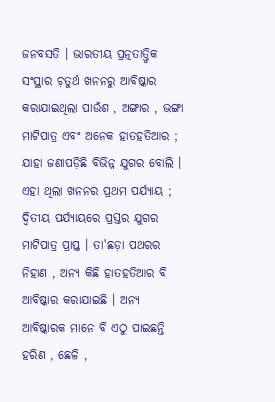ଜନବସତି । ଭାରତୀୟ ପ୍ରତ୍ନତାତ୍ତ୍ୱିକ ସଂସ୍ଥାର ଚ଼ତୁର୍ଥ ଖନନରୁ ଆବିଷ୍କାର କରାଯାଇଥିଲା ପାଉଁଶ , ଅଙ୍ଗାର , ଭଙ୍ଗା ମାଟିପାତ୍ର ଏବଂ ଅନେକ ହାତହତିଆର ; ଯାହା ଜଣାପଡ଼ିଛି ବିଭିନ୍ନ ଯୁଗର ବୋଲି । ଏହା ଥିଲା ଖନନର ପ୍ରଥମ ପର୍ଯ୍ଯାୟ ; ଦ୍ବିତୀୟ ପର୍ଯ୍ଯାୟରେ ପ୍ରସ୍ତର ଯୁଗର ମାଟିପାତ୍ର ପ୍ରାପ୍ତ । ତା'ଛଡ଼ା ପଥରର ନିହାଣ , ଅନ୍ଯ କିଛି ହାତହତିଆର ବି ଆବିଷ୍କାର କରାଯାଇଛି । ଅନ୍ଯ ଆବିଷ୍କାରକ ମାନେ ବି ଏଠୁ ପାଇଛନ୍ତି ହରିଣ , ଛେଳି ,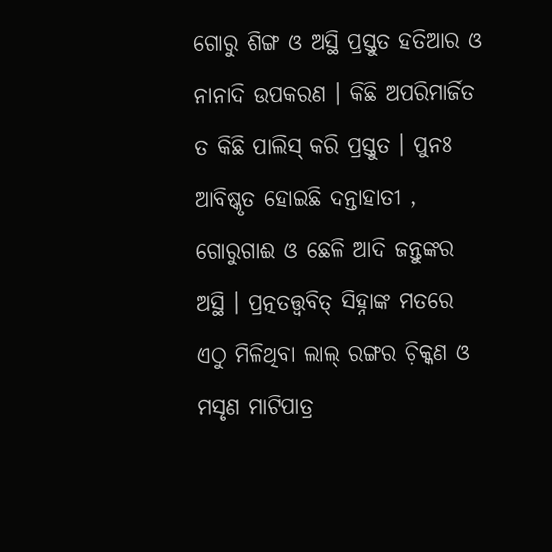ଗୋରୁ ଶିଙ୍ଗ ଓ ଅସ୍ଥି ପ୍ରସ୍ତୁତ ହତିଆର ଓ ନାନାଦି ଉପକରଣ । କିଛି ଅପରିମାର୍ଜିତ ତ କିଛି ପାଲିସ୍‌ କରି ପ୍ରସ୍ତୁତ । ପୁନଃ ଆବିଷ୍କୃତ ହୋଇଛି ଦନ୍ତାହାତୀ , ଗୋରୁଗାଈ ଓ ଛେଳି ଆଦି ଜନ୍ତୁଙ୍କର ଅସ୍ଥି । ପ୍ରତ୍ନତତ୍ତ୍ବବିତ୍‌ ସିହ୍ନାଙ୍କ ମତରେ ଏଠୁ ମିଳିଥିବା ଲାଲ୍‌ ରଙ୍ଗର ଚ଼ିକ୍କଣ ଓ ମସୃଣ ମାଟିପାତ୍ର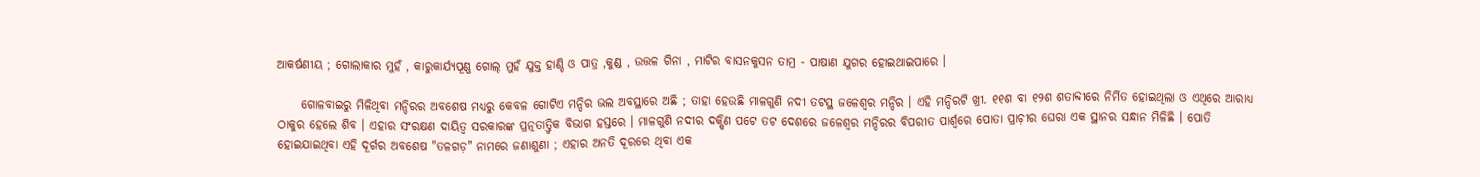ଆକର୍ଷଣୀୟ ; ଗୋଲାକାର ମୁହଁ , କାରୁକାର୍ଯ୍ୟପୂଣ୍ଣ ଗୋଲ୍‌ ମୁହଁ ଯୁକ୍ତ ହାଣ୍ଡି ଓ ପାତ୍ର ,କୁଣ୍ଡ , ଉତ୍ତଳ ଗିନା , ମାଟିର ବାସନକୁସନ ତାମ୍ର - ପାଷାଣ ଯୁଗର ହୋଇଥାଇପାରେ ।

     ଗୋଳବାଇରୁ ମିଳିଥିବା ମନ୍ଦିରର ଅବଶେଷ ମଧ୍ୟରୁ କେବଳ ଗୋଟିଏ ମନ୍ଦିର ଭଲ ଅବସ୍ଥାରେ ଅଛି ; ତାହା ହେଉଛି ମାଳଗୁଣି ନଦୀ ତଟସ୍ଥ ଜଳେଶ୍ୱର ମନ୍ଦିର । ଏହି ମନ୍ଦିରଟି ଖ୍ରୀ. ୧୧ଶ ବା ୧୨ଶ ଶତାବ୍ଦୀରେ ନିର୍ମିତ ହୋଇଥିଲା ଓ ଏଥିରେ ଆରାଧ୍ୟ ଠାକୁର ହେଲେ ଶିବ । ଏହାର ସଂରକ୍ଷଣ ଦାୟିତ୍ବ ସରକାରଙ୍କ ପ୍ରତ୍ନତାତ୍ତ୍ୱିକ ବିଭାଗ ହସ୍ତରେ । ମାଳଗୁଣି ନଦୀର ଦକ୍ଷିଣ ପଟେ ତଟ ଦେଶରେ ଜଳେଶ୍ୱର ମନ୍ଦିରର ବିପରୀତ ପାର୍ଶ୍ବରେ ପୋତା ପ୍ରାଚ଼ୀର ଘେରା ଏକ ସ୍ଥାନର ସନ୍ଧାନ ମିଳିଛି । ପୋତି ହୋଇଯାଇଥିବା ଏହି ଦୂର୍ଗର ଅବଶେଷ "ତଳଗଡ଼" ନାମରେ ଜଣାଶୁଣା ; ଏହାର ଅନତି ଦୂରରେ ଥିବା ଏକ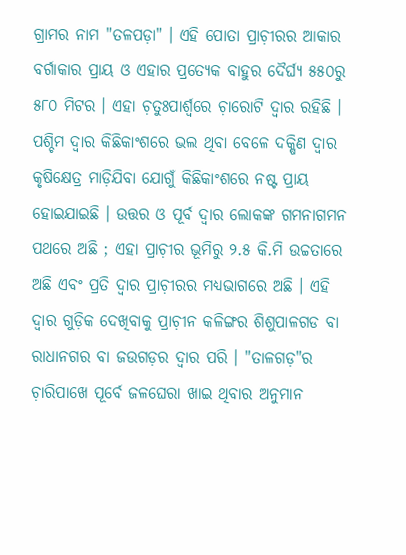ଗ୍ରାମର ନାମ "ତଳପଡ଼ା" । ଏହି ପୋତା ପ୍ରାଚ଼ୀରର ଆକାର ବର୍ଗାକାର ପ୍ରାୟ ଓ ଏହାର ପ୍ରତ୍ଯେକ ବାହୁର ଦୈର୍ଘ୍ଯ ୫୫୦ରୁ ୫୮୦ ମିଟର । ଏହା ଚ଼ତୁଃପାର୍ଶ୍ବରେ ଚ଼ାରୋଟି ଦ୍ବାର ରହିଛି । ପଶ୍ଚିମ ଦ୍ବାର କିଛିକାଂଶରେ ଭଲ ଥିବା ବେଳେ ଦକ୍ଷିଣ ଦ୍ବାର କୃଷିକ୍ଷେତ୍ର ମାଡ଼ିଯିବା ଯୋଗୁଁ କିଛିକାଂଶରେ ନଷ୍ଟ ପ୍ରାୟ ହୋଇଯାଇଛି । ଉତ୍ତର ଓ ପୂର୍ବ ଦ୍ବାର ଲୋକଙ୍କ ଗମନାଗମନ ପଥରେ ଅଛି ; ଏହା ପ୍ରାଚ଼ୀର ଭୂମିରୁ ୨.୫ କି.ମି ଉଚ୍ଚତାରେ ଅଛି ଏବଂ ପ୍ରତି ଦ୍ବାର ପ୍ରାଚ଼ୀରର ମଧ୍ୟଭାଗରେ ଅଛି । ଏହି ଦ୍ବାର ଗୁଡ଼ିକ ଦେଖିବାକୁ ପ୍ରାଚ଼ୀନ କଳିଙ୍ଗର ଶିଶୁପାଳଗଡ ବା ରାଧାନଗର ବା ଜଉଗଡ଼ର ଦ୍ବାର ପରି । "ତାଳଗଡ଼"ର ଚ଼ାରିପାଖେ ପୂର୍ବେ ଜଳଘେରା ଖାଇ ଥିବାର ଅନୁମାନ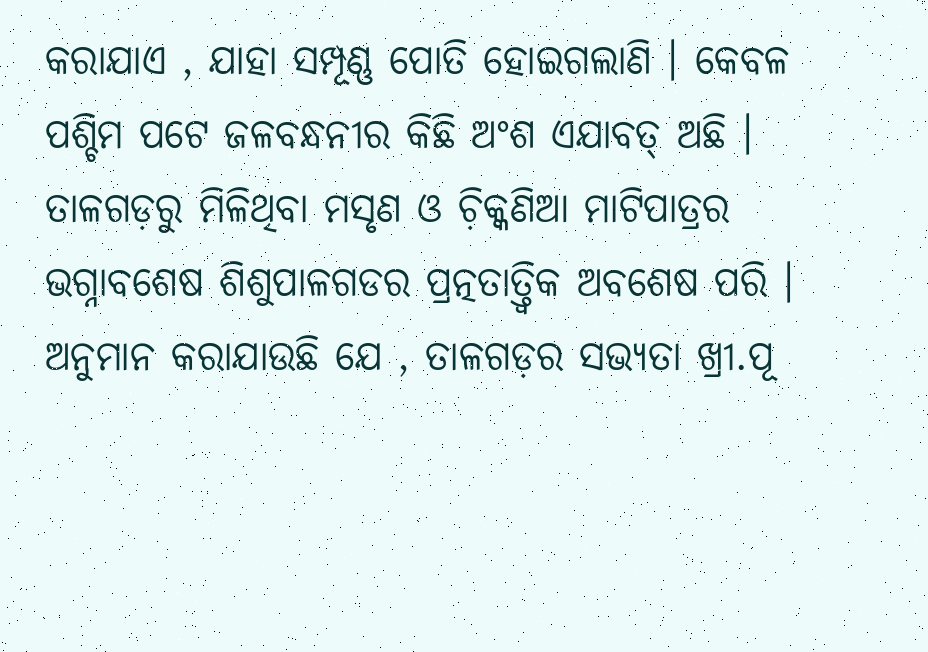କରାଯାଏ , ଯାହା ସମ୍ପୂଣ୍ଣ ପୋତି ହୋଇଗଲାଣି । କେବଳ ପଶ୍ଚିମ ପଟେ ଜଳବନ୍ଧନୀର କିଛି ଅଂଶ ଏଯାବତ୍‌ ଅଛି । ତାଳଗଡ଼ରୁ ମିଳିଥିବା ମସୃଣ ଓ ଚ଼ିକ୍କଣିଆ ମାଟିପାତ୍ରର ଭଗ୍ନାବଶେଷ ଶିଶୁପାଳଗଡର ପ୍ରତ୍ନତାତ୍ତ୍ୱିକ ଅବଶେଷ ପରି । ଅନୁମାନ କରାଯାଉଛି ଯେ , ତାଳଗଡ଼ର ସଭ୍ଯତା ଖ୍ରୀ.ପୂ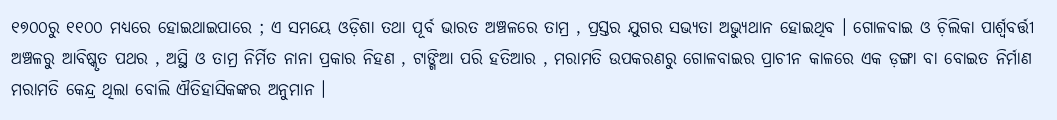୧୭୦୦ରୁ ୧୧୦୦ ମଧ୍ୟରେ ହୋଇଥାଇପାରେ ; ଏ ସମୟେ ଓଡ଼ିଶା ତଥା ପୂର୍ବ ଭାରତ ଅଞ୍ଚଳରେ ତାମ୍ର , ପ୍ରସ୍ତର ଯୁଗର ସଭ୍ଯତା ଅଭ୍ଯୁଥାନ ହୋଇଥିବ । ଗୋଳବାଇ ଓ ଚ଼ିଲିକା ପାର୍ଶ୍ବବର୍ତ୍ତୀ ଅଞ୍ଚଳରୁ ଆବିଷ୍କୃତ ପଥର , ଅସ୍ଥି ଓ ତାମ୍ର ନିର୍ମିତ ନାନା ପ୍ରକାର ନିହଣ , ଟାଙ୍ଗିଆ ପରି ହତିଆର , ମରାମତି ଉପକରଣରୁ ଗୋଳବାଇର ପ୍ରାଚୀନ କାଳରେ ଏକ ଡ଼ଙ୍ଗା ବା ବୋଇତ ନିର୍ମାଣ ମରାମତି କେନ୍ଦ୍ର ଥିଲା ବୋଲି ଐତିହାସିକଙ୍କର ଅନୁମାନ ।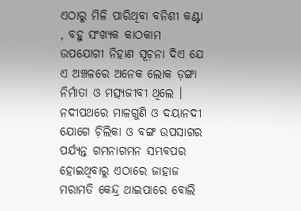ଏଠାରୁ ମିଳି ପାରିଥିବା ବନିଶୀ କଣ୍ଟା , ବହୁ ସଂଖ୍ୟକ କାଠକାମ ଉପଯୋଗୀ ନିହାଣ ସୂଚ଼ନା ଦିଏ ଯେ ଏ ଅଞ୍ଚଳରେ ଅନେକ ଲୋକ ଡ଼ଙ୍ଗା ନିର୍ମାତା ଓ ମତ୍ସ୍ଯଜୀବୀ ଥିଲେ । ନଦୀପଥରେ ମାଳଗୁଣି ଓ ଦୟାନଦୀ ଯୋଗେ ଚ଼ିଲିକା ଓ ବଙ୍ଗ ଉପସାଗର ପର୍ଯ୍ଯନ୍ତ ଗମନାଗମନ ସମ୍ଭବପର ହୋଇଥିବାରୁ ଏଠାରେ ଜାହାଜ ମରାମତି କେନ୍ଦ୍ର ଥାଇପାରେ ବୋଲି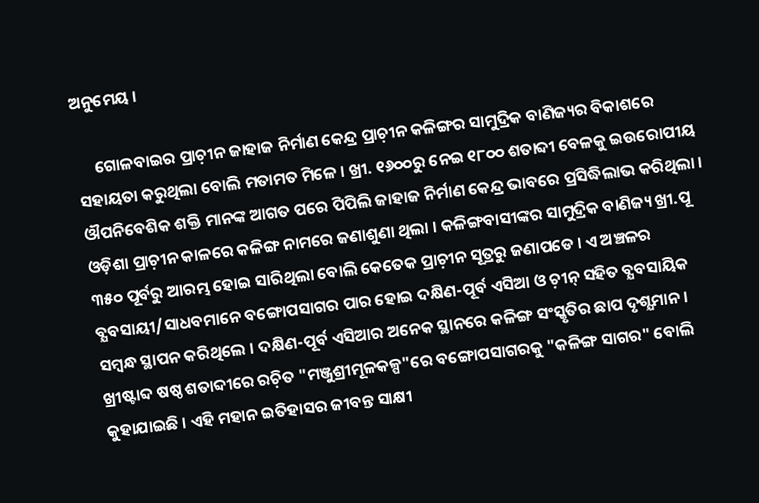ଅନୁମେୟ ।

     ଗୋଳବାଇର ପ୍ରାଚ଼ୀନ ଜାହାଜ ନିର୍ମାଣ କେନ୍ଦ୍ର ପ୍ରାଚ଼ୀନ କଳିଙ୍ଗର ସାମୁଦ୍ରିକ ବାଣିଜ୍ୟର ବିକାଶରେ ସହାୟତା କରୁଥିଲା ବୋଲି ମତାମତ ମିଳେ । ଖ୍ରୀ. ୧୬୦୦ରୁ ନେଇ ୧୮୦୦ ଶତାବ୍ଦୀ ବେଳକୁ ଇଉରୋପୀୟ ଔପନିବେଶିକ ଶକ୍ତି ମାନଙ୍କ ଆଗତ ପରେ ପିପିଲି ଜାହାଜ ନିର୍ମାଣ କେନ୍ଦ୍ର ଭାବରେ ପ୍ରସିଦ୍ଧିଲାଭ କରିଥିଲା । ଓଡ଼ିଶା ପ୍ରାଚ଼ୀନ କାଳରେ କଳିଙ୍ଗ ନାମରେ ଜଣାଶୁଣା ଥିଲା । କଳିଙ୍ଗବାସୀଙ୍କର ସାମୁଦ୍ରିକ ବାଣିଜ୍ୟ ଖ୍ରୀ.ପୂ ୩୫୦ ପୂର୍ବରୁ ଆରମ୍ଭ ହୋଇ ସାରିଥିଲା ବୋଲି କେତେକ ପ୍ରାଚ଼ୀନ ସୂତ୍ରରୁ ଜଣାପଡେ । ଏ ଅଞ୍ଚଳର ବ୍ଯବସାୟୀ/ସାଧବମାନେ ବଙ୍ଗୋପସାଗର ପାର ହୋଇ ଦକ୍ଷିଣ-ପୂର୍ବ ଏସିଆ ଓ ଚ଼ୀନ୍‌ ସହିତ ବ୍ଯବସାୟିକ ସମ୍ବନ୍ଧ ସ୍ଥାପନ କରିଥିଲେ । ଦକ୍ଷିଣ-ପୂର୍ବ ଏସିଆର ଅନେକ ସ୍ଥାନରେ କଳିଙ୍ଗ ସଂସ୍କୃତିର ଛାପ ଦୃଶ୍ଯମାନ । ଖ୍ରୀଷ୍ଟାବ୍ଦ ଷଷ୍ଠ ଶତାବ୍ଦୀରେ ରଚ଼ିତ "ମଞ୍ଜୁଶ୍ରୀମୂଳକଳ୍ପ"ରେ ବଙ୍ଗୋପସାଗରକୁ "କଳିଙ୍ଗ ସାଗର" ବୋଲି କୁହାଯାଇଛି । ଏହି ମହାନ ଇତିହାସର ଜୀବନ୍ତ ସାକ୍ଷୀ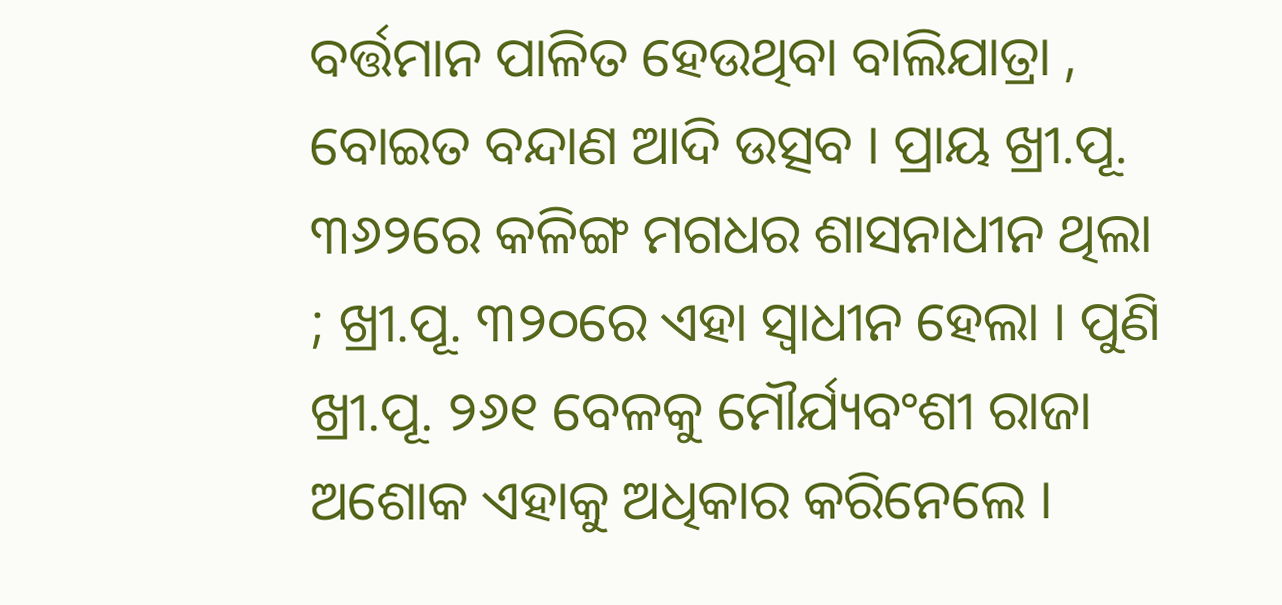ବର୍ତ୍ତମାନ ପାଳିତ ହେଉଥିବା ବାଲିଯାତ୍ରା , ବୋଇତ ବନ୍ଦାଣ ଆଦି ଉତ୍ସବ । ପ୍ରାୟ ଖ୍ରୀ.ପୂ. ୩୬୨ରେ କଳିଙ୍ଗ ମଗଧର ଶାସନାଧୀନ ଥିଲା ; ଖ୍ରୀ.ପୂ. ୩୨୦ରେ ଏହା ସ୍ବାଧୀନ ହେଲା । ପୁଣି ଖ୍ରୀ.ପୂ. ୨୬୧ ବେଳକୁ ମୌର୍ଯ୍ୟବଂଶୀ ରାଜା ଅଶୋକ ଏହାକୁ ଅଧିକାର କରିନେଲେ ।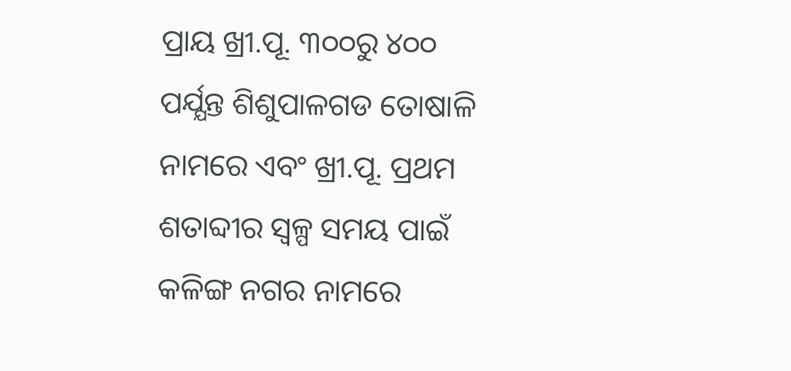ପ୍ରାୟ ଖ୍ରୀ.ପୂ. ୩୦୦ରୁ ୪୦୦ ପର୍ଯ୍ଯନ୍ତ ଶିଶୁପାଳଗଡ ତୋଷାଳି ନାମରେ ଏବଂ ଖ୍ରୀ.ପୂ. ପ୍ରଥମ ଶତାବ୍ଦୀର ସ୍ବଳ୍ପ ସମୟ ପାଇଁ କଳିଙ୍ଗ ନଗର ନାମରେ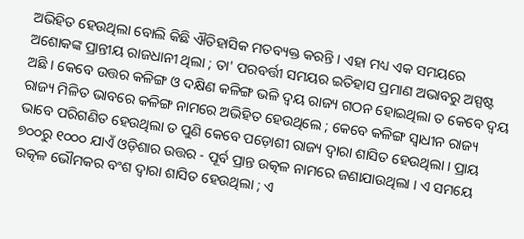ଅଭିହିତ ହେଉଥିଲା ବୋଲି କିଛି ଐତିହାସିକ ମତବ୍ୟକ୍ତ କରନ୍ତି । ଏହା ମଧ୍ୟ ଏକ ସମୟରେ ଅଶୋକଙ୍କ ପ୍ରାନ୍ତୀୟ ରାଜଧାନୀ ଥିଲା ; ତା' ପରବର୍ତ୍ତୀ ସମୟର ଇତିହାସ ପ୍ରମାଣ ଅଭାବରୁ ଅସ୍ପଷ୍ଟ ଅଛି । କେବେ ଉତ୍ତର କଳିଙ୍ଗ ଓ ଦକ୍ଷିଣ କଳିଙ୍ଗ ଭଳି ଦ୍ବୟ ରାଜ୍ୟ ଗଠନ ହୋଇଥିଲା ତ କେବେ ଦ୍ବୟ ରାଜ୍ୟ ମିଳିତ ଭାବରେ କଳିଙ୍ଗ ନାମରେ ଅଭିହିତ ହେଉଥିଲେ ; କେବେ କଳିଙ୍ଗ ସ୍ବାଧୀନ ରାଜ୍ୟ ଭାବେ ପରିଗଣିତ ହେଉଥିଲା ତ ପୁଣି କେବେ ପଡ଼ୋଶୀ ରାଜ୍ୟ ଦ୍ବାରା ଶାସିତ ହେଉଥିଲା । ପ୍ରାୟ ୭୦୦ରୁ ୧୦୦୦ ଯାଏଁ ଓଡ଼ିଶାର ଉତ୍ତର - ପୂର୍ବ ପ୍ରାନ୍ତ ଉତ୍କଳ ନାମରେ ଜଣାଯାଉଥିଲା । ଏ ସମୟେ ଉତ୍କଳ ଭୌମକର ବଂଶ ଦ୍ବାରା ଶାସିତ ହେଉଥିଲା ; ଏ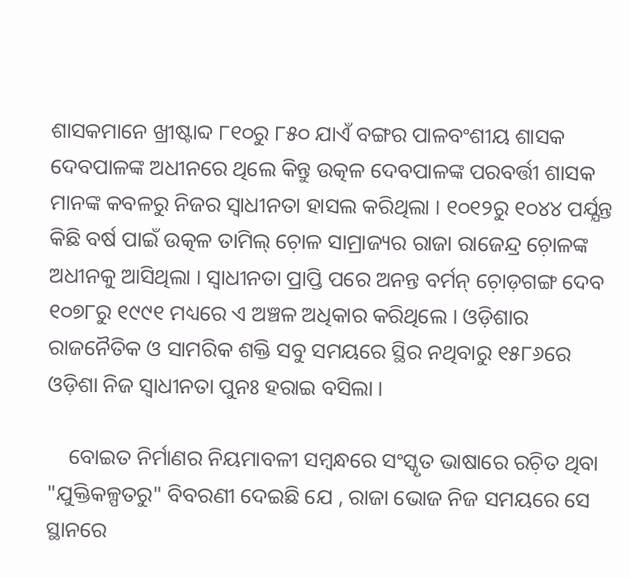ଶାସକମାନେ ଖ୍ରୀଷ୍ଟାବ୍ଦ ୮୧୦ରୁ ୮୫୦ ଯାଏଁ ବଙ୍ଗର ପାଳବଂଶୀୟ ଶାସକ ଦେବପାଳଙ୍କ ଅଧୀନରେ ଥିଲେ କିନ୍ତୁ ଉତ୍କଳ ଦେବପାଳଙ୍କ ପରବର୍ତ୍ତୀ ଶାସକ ମାନଙ୍କ କବଳରୁ ନିଜର ସ୍ବାଧୀନତା ହାସଲ କରିଥିଲା । ୧୦୧୨ରୁ ୧୦୪୪ ପର୍ଯ୍ଯନ୍ତ କିଛି ବର୍ଷ ପାଇଁ ଉତ୍କଳ ତାମିଲ୍‌ ଚ଼ୋଳ ସାମ୍ରାଜ୍ୟର ରାଜା ରାଜେନ୍ଦ୍ର ଚ଼ୋଳଙ୍କ ଅଧୀନକୁ ଆସିଥିଲା । ସ୍ବାଧୀନତା ପ୍ରାପ୍ତି ପରେ ଅନନ୍ତ ବର୍ମନ୍‌ ଚ଼ୋଡ଼ଗଙ୍ଗ ଦେବ ୧୦୭୮ରୁ ୧୯୯୧ ମଧ୍ୟରେ ଏ ଅଞ୍ଚଳ ଅଧିକାର କରିଥିଲେ । ଓଡ଼ିଶାର ରାଜନୈତିକ ଓ ସାମରିକ ଶକ୍ତି ସବୁ ସମୟରେ ସ୍ଥିର ନଥିବାରୁ ୧୫୮୬ରେ ଓଡ଼ିଶା ନିଜ ସ୍ବାଧୀନତା ପୁନଃ ହରାଇ ବସିଲା ।

    ବୋଇତ ନିର୍ମାଣର ନିୟମାବଳୀ ସମ୍ବନ୍ଧରେ ସଂସ୍କୃତ ଭାଷାରେ ରଚ଼ିତ ଥିବା "ଯୁକ୍ତିକଳ୍ପତରୁ" ବିବରଣୀ ଦେଇଛି ଯେ , ରାଜା ଭୋଜ ନିଜ ସମୟରେ ସେ ସ୍ଥାନରେ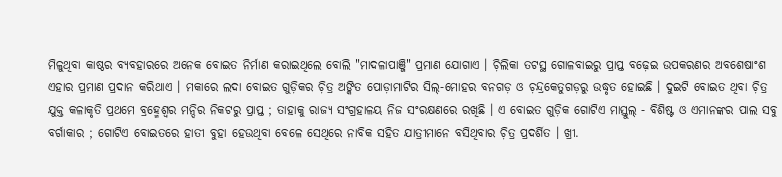ମିଳୁଥିବା କାଷ୍ଠର ବ୍ଯବହାରରେ ଅନେକ ବୋଇତ ନିର୍ମାଣ କରାଇଥିଲେ ବୋଲି "ମାଦଳାପାଞ୍ଜି" ପ୍ରମାଣ ଯୋଗାଏ । ଚ଼ିଲିକା ତଟସ୍ଥ ଗୋଳବାଇରୁ ପ୍ରାପ୍ତ ବଢ଼େଇ ଉପକରଣର ଅବଶେଷାଂଶ ଏହାର ପ୍ରମାଣ ପ୍ରଦାନ କରିଥାଏ । ମକାରେ ଲଦା ବୋଇତ ଗୁଡ଼ିକର ଚ଼ିତ୍ର ଅଙ୍କିତ ପୋଡ଼ାମାଟିର ସିଲ୍‌-ମୋହର ବନଗଡ଼ ଓ ଚ଼ନ୍ଦ୍ରକେତୁଗଡ଼ରୁ ଉଦ୍ଧୃତ ହୋଇଛି । ଦୁଇଟି ବୋଇତ ଥିବା ଚ଼ିତ୍ର ଯୁକ୍ତ କଳାକୃତି ପ୍ରଥମେ ବ୍ରହ୍ମେଶ୍ୱର ମନ୍ଦିର ନିକଟରୁ ପ୍ରାପ୍ତ ; ତାହାକୁ ରାଜ୍ୟ ସଂଗ୍ରହାଳୟ ନିଜ ସଂରକ୍ଷଣରେ ରଖିଛି । ଏ ବୋଇତ ଗୁଡ଼ିକ ଗୋଟିଏ ମାସ୍ତୁଲ୍‌ - ବିଶିଷ୍ଟ ଓ ଏମାନଙ୍କର ପାଲ ସବୁ ବର୍ଗାକାର ; ଗୋଟିଏ ବୋଇତରେ ହାତୀ ବୁହା ହେଉଥିବା ବେଳେ ସେଥିରେ ନାବିକ ସହିତ ଯାତ୍ରୀମାନେ ବସିଥିବାର ଚ଼ିତ୍ର ପ୍ରଦର୍ଶିତ । ଖ୍ରୀ.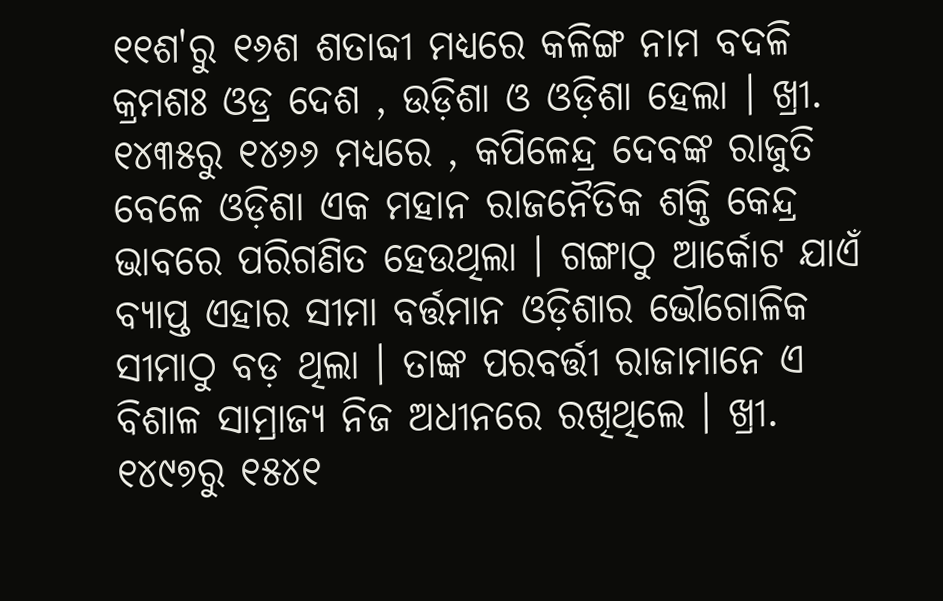୧୧ଶ'ରୁ ୧୬ଶ ଶତାବ୍ଦୀ ମଧ୍ୟରେ କଳିଙ୍ଗ ନାମ ବଦଳି କ୍ରମଶଃ ଓଡ୍ର ଦେଶ , ଉଡ଼ିଶା ଓ ଓଡ଼ିଶା ହେଲା । ଖ୍ରୀ. ୧୪୩୫ରୁ ୧୪୬୬ ମଧ୍ଯରେ , କପିଳେନ୍ଦ୍ର ଦେବଙ୍କ ରାଜୁତି ବେଳେ ଓଡ଼ିଶା ଏକ ମହାନ ରାଜନୈତିକ ଶକ୍ତି କେନ୍ଦ୍ର ଭାବରେ ପରିଗଣିତ ହେଉଥିଲା । ଗଙ୍ଗାଠୁ ଆର୍କୋଟ ଯାଏଁ ବ୍ଯାପ୍ତ ଏହାର ସୀମା ବର୍ତ୍ତମାନ ଓଡ଼ିଶାର ଭୌଗୋଳିକ ସୀମାଠୁ ବଡ଼ ଥିଲା । ତାଙ୍କ ପରବର୍ତ୍ତୀ ରାଜାମାନେ ଏ ବିଶାଳ ସାମ୍ରାଜ୍ୟ ନିଜ ଅଧୀନରେ ରଖିଥିଲେ । ଖ୍ରୀ. ୧୪୯୭ରୁ ୧୫୪୧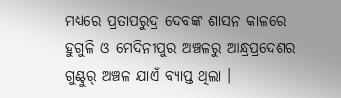ମଧ୍ୟରେ ପ୍ରତାପରୁଦ୍ର ଦେବଙ୍କ ଶାସନ କାଳରେ ହୁଗୁଳି ଓ ମେଦିନୀପୁର ଅଞ୍ଚଳରୁ ଆନ୍ଧ୍ରପ୍ରଦେଶର ଗୁଣ୍ଟୁର୍‌ ଅଞ୍ଚଳ ଯାଏଁ ବ୍ଯାପ୍ତ ଥିଲା ।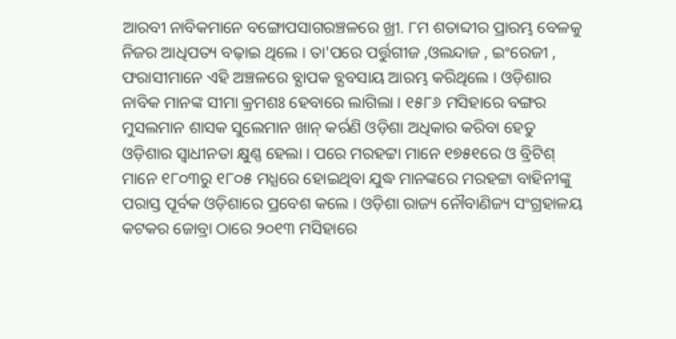ଆରବୀ ନାବିକମାନେ ବଙ୍ଗୋପସାଗରଞ୍ଚଳରେ ଖ୍ରୀ. ୮ମ ଶତାବ୍ଦୀର ପ୍ରାରମ୍ଭ ବେଳକୁ ନିଜର ଆଧିପତ୍ୟ ବଢ଼ାଇ ଥିଲେ । ତା'ପରେ ପର୍ତ୍ତୁଗୀଜ ,ଓଲନ୍ଦାଜ , ଇଂରେଜୀ , ଫରାସୀମାନେ ଏହି ଅଞ୍ଚଳରେ ବ୍ଯାପକ ବ୍ଯବସାୟ ଆରମ୍ଭ କରିଥିଲେ । ଓଡ଼ିଶାର ନାବିକ ମାନଙ୍କ ସୀମା କ୍ରମଶଃ ହେବାରେ ଲାଗିଲା । ୧୫୮୬ ମସିହାରେ ବଙ୍ଗର ମୁସଲମାନ ଶାସକ ସୁଲେମାନ ଖାନ୍‌ କର୍ରଣି ଓଡ଼ିଶା ଅଧିକାର କରିବା ହେତୁ ଓଡ଼ିଶାର ସ୍ବାଧୀନତା କ୍ଷୁଣ୍ଣ ହେଲା । ପରେ ମରହଟ୍ଟା ମାନେ ୧୭୫୧ରେ ଓ ବ୍ରିଟିଶ୍‌ ମାନେ ୧୮୦୩ରୁ ୧୮୦୫ ମଧ୍ଯରେ ହୋଇଥିବା ଯୁଦ୍ଧ ମାନଙ୍କରେ ମରହଟ୍ଟା ବାହିନୀଙ୍କୁ ପରାସ୍ତ ପୂର୍ବକ ଓଡ଼ିଶାରେ ପ୍ରବେଶ କଲେ । ଓଡ଼ିଶା ରାଜ୍ୟ ନୌବାଣିଜ୍ୟ ସଂଗ୍ରହାଳୟ କଟକର ଜୋବ୍ରା ଠାରେ ୨୦୧୩ ମସିହାରେ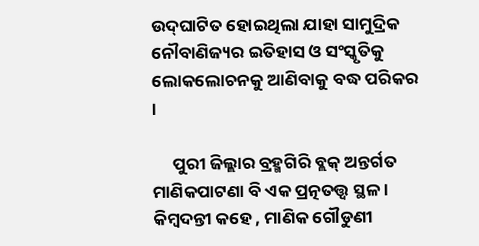ଉଦ୍‌ଘାଟିତ ହୋଇଥିଲା ଯାହା ସାମୁଦ୍ରିକ ନୌବାଣିଜ୍ୟର ଇତିହାସ ଓ ସଂସ୍କୃତିକୁ ଲୋକଲୋଚନକୁ ଆଣିବାକୁ ବଦ୍ଧ ପରିକର ।

     ପୁରୀ ଜିଲ୍ଲାର ବ୍ରହ୍ମଗିରି ବ୍ଲକ୍‌ ଅନ୍ତର୍ଗତ ମାଣିକପାଟଣା ବି ଏକ ପ୍ରତ୍ନତତ୍ତ୍ୱ ସ୍ଥଳ । କିମ୍ବଦନ୍ତୀ କହେ , ମାଣିକ ଗୌଡୁଣୀ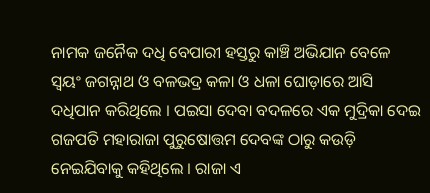ନାମକ ଜନୈକ ଦଧି ବେପାରୀ ହସ୍ତରୁ କାଞ୍ଚି ଅଭିଯାନ ବେଳେ ସ୍ବୟଂ ଜଗନ୍ନାଥ ଓ ବଳଭଦ୍ର କଳା ଓ ଧଳା ଘୋଡ଼ାରେ ଆସି ଦଧିପାନ କରିଥିଲେ । ପଇସା ଦେବା ବଦଳରେ ଏକ ମୁଦ୍ରିକା ଦେଇ ଗଜପତି ମହାରାଜା ପୁରୁଷୋତ୍ତମ ଦେବଙ୍କ ଠାରୁ କଉଡ଼ି ନେଇଯିବାକୁ କହିଥିଲେ । ରାଜା ଏ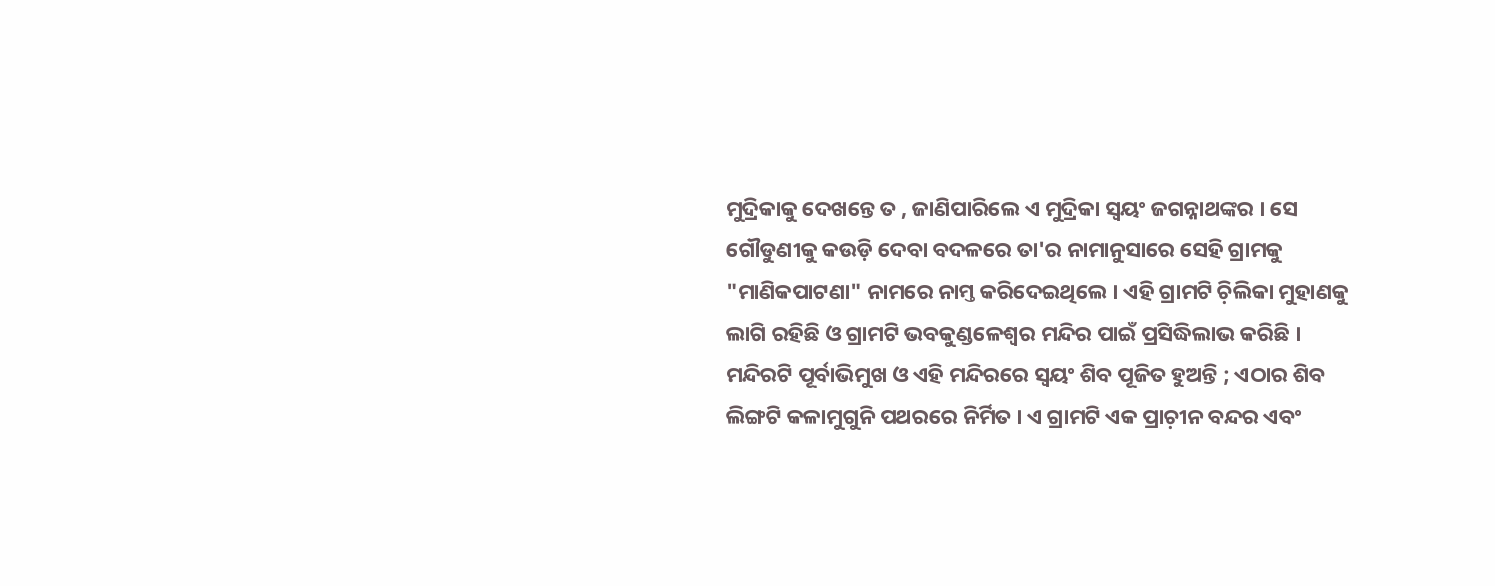ମୁଦ୍ରିକାକୁ ଦେଖନ୍ତେ ତ , ଜାଣିପାରିଲେ ଏ ମୁଦ୍ରିକା ସ୍ବୟଂ ଜଗନ୍ନାଥଙ୍କର । ସେ ଗୌଡୁଣୀକୁ କଉଡ଼ି ଦେବା ବଦଳରେ ତା'ର ନାମାନୁସାରେ ସେହି ଗ୍ରାମକୁ "ମାଣିକପାଟଣା" ନାମରେ ନାମ୍ତ କରିଦେଇଥିଲେ । ଏହି ଗ୍ରାମଟି ଚ଼ିଲିକା ମୁହାଣକୁ ଲାଗି ରହିଛି ଓ ଗ୍ରାମଟି ଭବକୁଣ୍ଡଳେଶ୍ବର ମନ୍ଦିର ପାଇଁ ପ୍ରସିଦ୍ଧିଲାଭ କରିଛି । ମନ୍ଦିରଟି ପୂର୍ବାଭିମୁଖ ଓ ଏହି ମନ୍ଦିରରେ ସ୍ବୟଂ ଶିବ ପୂଜିତ ହୁଅନ୍ତି ; ଏଠାର ଶିବ ଲିଙ୍ଗଟି କଳାମୁଗୁନି ପଥରରେ ନିର୍ମିତ । ଏ ଗ୍ରାମଟି ଏକ ପ୍ରାଚ଼ୀନ ବନ୍ଦର ଏବଂ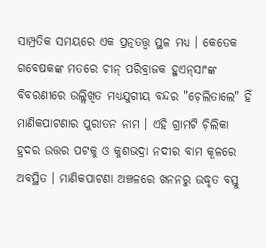ସାମ୍ପ୍ରତିକ ସମୟରେ ଏକ ପ୍ରତ୍ନତତ୍ତ୍ୱ ସ୍ଥଳ ମଧ୍ୟ । କେତେକ ଗବେଷକଙ୍କ ମତରେ ଚୀନ୍‌ ପରିବ୍ରାଜକ ହୁଏନ୍‌ସାଂଙ୍କ ବିବରଣୀରେ ଉଲ୍ଲିଖିତ ମଧ୍ୟଯୁଗୀୟ ବନ୍ଦର "ଚ଼େଲିତାଲେ" ହିଁ ମାଣିକପାଟଣାର ପୁରାତନ ନାମ । ଏହି ଗ୍ରାମଟି ଚ଼ିଲିକା ହ୍ରଦର ଉତ୍ତର ପଟକୁ ଓ କୁଶଭଦ୍ରା ନଦୀର ବାମ କୂଳରେ ଅବସ୍ଥିତ । ମାଣିକପାଟଣା ଅଞ୍ଚଳରେ ଖନନରୁ ଉଦ୍ଧୃତ ବସ୍ତୁ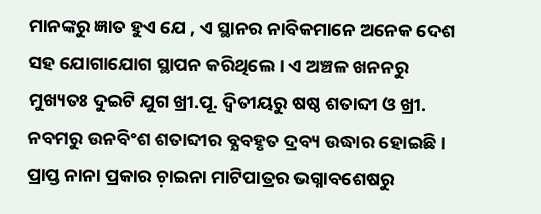ମାନଙ୍କରୁ ଜ୍ଞାତ ହୁଏ ଯେ , ଏ ସ୍ଥାନର ନାବିକମାନେ ଅନେକ ଦେଶ ସହ ଯୋଗାଯୋଗ ସ୍ଥାପନ କରିଥିଲେ । ଏ ଅଞ୍ଚଳ ଖନନରୁ ମୁଖ୍ୟତଃ ଦୁଇଟି ଯୁଗ ଖ୍ରୀ.ପୂ. ଦ୍ବିତୀୟରୁ ଷଷ୍ଠ ଶତାବ୍ଦୀ ଓ ଖ୍ରୀ. ନବମରୁ ଉନବିଂଶ ଶତାବ୍ଦୀର ବ୍ଯବହୃତ ଦ୍ରବ୍ୟ ଉଦ୍ଧାର ହୋଇଛି । ପ୍ରାପ୍ତ ନାନା ପ୍ରକାର ଚ଼ାଇନା ମାଟିପାତ୍ରର ଭଗ୍ନାବଶେଷରୁ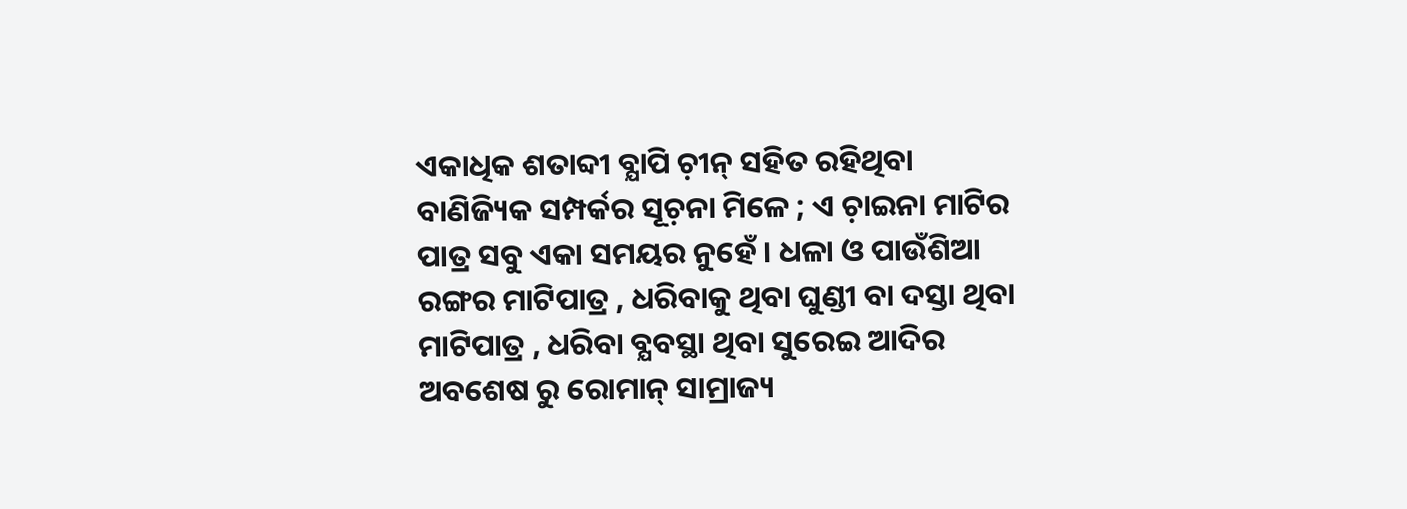ଏକାଧିକ ଶତାବ୍ଦୀ ବ୍ଯାପି ଚ଼ୀନ୍‌ ସହିତ ରହିଥିବା ବାଣିଜ୍ୟିକ ସମ୍ପର୍କର ସୂଚ଼ନା ମିଳେ ; ଏ ଚ଼ାଇନା ମାଟିର ପାତ୍ର ସବୁ ଏକା ସମୟର ନୁହେଁ । ଧଳା ଓ ପାଉଁଶିଆ ରଙ୍ଗର ମାଟିପାତ୍ର , ଧରିବାକୁ ଥିବା ଘୁଣ୍ଡୀ ବା ଦସ୍ତା ଥିବା ମାଟିପାତ୍ର , ଧରିବା ବ୍ଯବସ୍ଥା ଥିବା ସୁରେଇ ଆଦିର ଅବଶେଷ ରୁ ରୋମାନ୍‌ ସାମ୍ରାଜ୍ୟ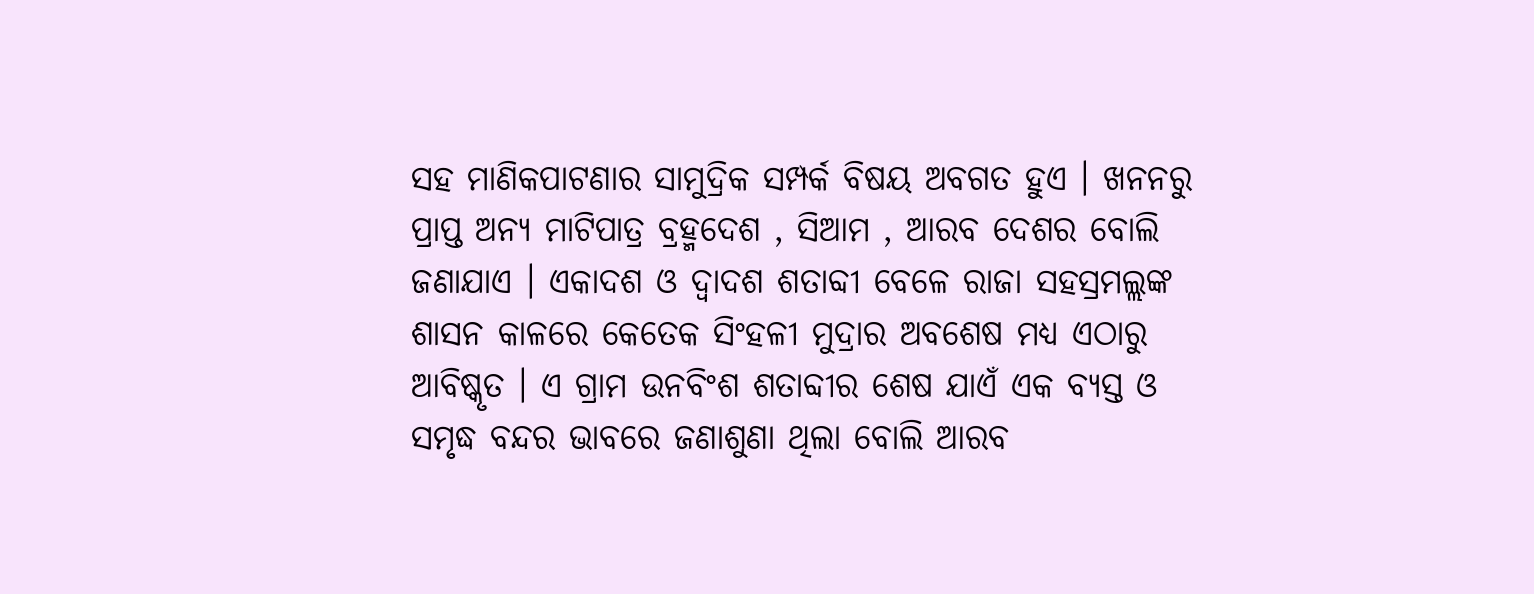ସହ ମାଣିକପାଟଣାର ସାମୁଦ୍ରିକ ସମ୍ପର୍କ ବିଷୟ ଅବଗତ ହୁଏ । ଖନନରୁ ପ୍ରାପ୍ତ ଅନ୍ୟ ମାଟିପାତ୍ର ବ୍ରହ୍ମଦେଶ , ସିଆମ , ଆରବ ଦେଶର ବୋଲି ଜଣାଯାଏ । ଏକାଦଶ ଓ ଦ୍ବାଦଶ ଶତାବ୍ଦୀ ବେଳେ ରାଜା ସହସ୍ରମଲ୍ଲଙ୍କ ଶାସନ କାଳରେ କେତେକ ସିଂହଳୀ ମୁଦ୍ରାର ଅବଶେଷ ମଧ୍ୟ ଏଠାରୁ ଆବିଷ୍କୃତ । ଏ ଗ୍ରାମ ଉନବିଂଶ ଶତାବ୍ଦୀର ଶେଷ ଯାଏଁ ଏକ ବ୍ଯସ୍ତ ଓ ସମୃଦ୍ଧ ବନ୍ଦର ଭାବରେ ଜଣାଶୁଣା ଥିଲା ବୋଲି ଆରବ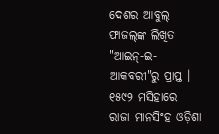ଦେଶର ଆବୁଲ୍‌ ଫାଜଲ୍‌ଙ୍କ ଲିଖିତ "ଆଇନ୍‌-ଇ-ଆକବରୀ"ରୁ ପ୍ରାପ୍ତ । ୧୫୯୨ ମସିହାରେ ରାଜା ମାନସିଂହ ଓଡ଼ିଶା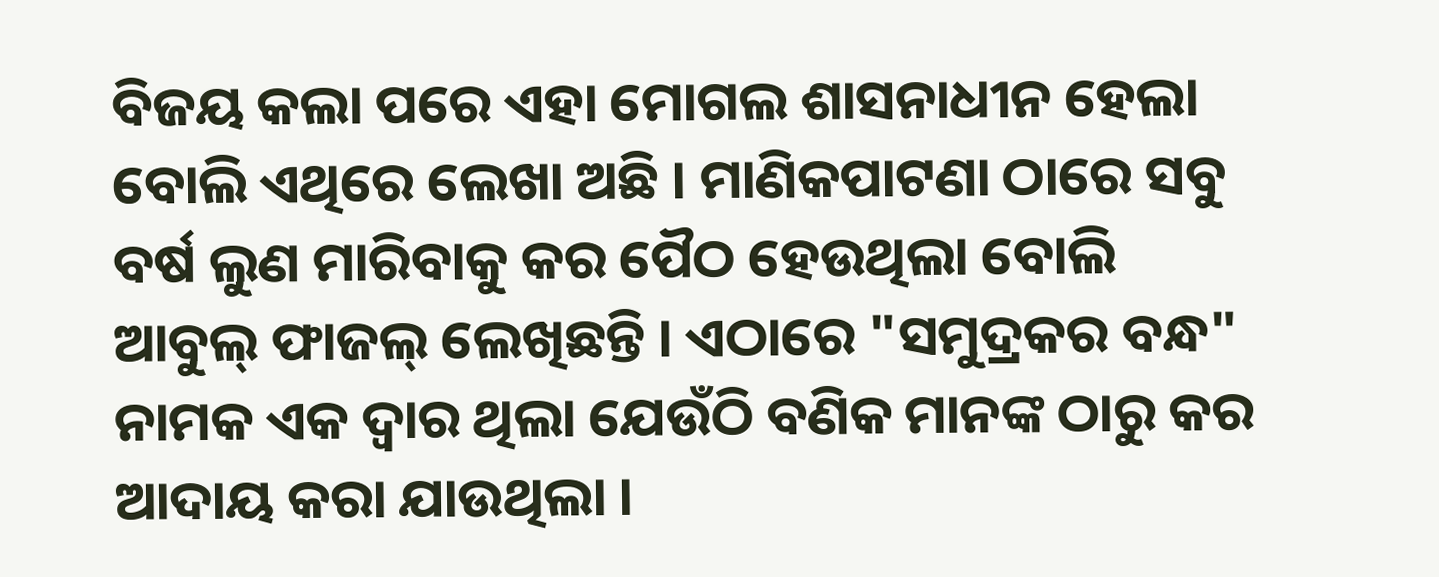ବିଜୟ କଲା ପରେ ଏହା ମୋଗଲ ଶାସନାଧୀନ ହେଲା ବୋଲି ଏଥିରେ ଲେଖା ଅଛି । ମାଣିକପାଟଣା ଠାରେ ସବୁ ବର୍ଷ ଲୁଣ ମାରିବାକୁ କର ପୈଠ ହେଉଥିଲା ବୋଲି ଆବୁଲ୍‌ ଫାଜଲ୍‌ ଲେଖିଛନ୍ତି । ଏଠାରେ "ସମୁଦ୍ରକର ବନ୍ଧ" ନାମକ ଏକ ଦ୍ବାର ଥିଲା ଯେଉଁଠି ବଣିକ ମାନଙ୍କ ଠାରୁ କର ଆଦାୟ କରା ଯାଉଥିଲା ।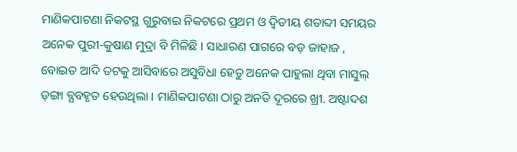ମାଣିକପାଟଣା ନିକଟସ୍ଥ ଗୁରୁବାଇ ନିକଟରେ ପ୍ରଥମ ଓ ଦ୍ବିତୀୟ ଶତାବ୍ଦୀ ସମୟର ଅନେକ ପୁରୀ-କୁଷାଣ ମୁଦ୍ରା ବି ମିଳିଛି । ସାଧାରଣ ପାଗରେ ବଡ଼ ଜାହାଜ , ବୋଇତ ଆଦି ତଟକୁ ଆସିବାରେ ଅସୁବିଧା ହେତୁ ଅନେକ ପାହୁଲା ଥିବା ମାସୁଲ୍‌ ଡ଼ଙ୍ଗା ବ୍ଯବହୃତ ହେଉଥିଲା । ମାଣିକପାଟଣା ଠାରୁ ଅନତି ଦୂରରେ ଖ୍ରୀ. ଅଷ୍ଟାଦଶ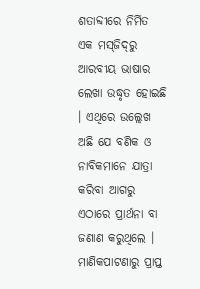ଶତାବ୍ଦୀରେ ନିର୍ମିତ ଏକ ମସ୍‌ଜିଦ୍‌ରୁ ଆରବୀୟ ଭାଷାର ଲେଖା ଉଦ୍ଧୃତ ହୋଇଛି । ଏଥିରେ ଉଲ୍ଲେଖ ଅଛି ଯେ ବଣିକ ଓ ନାବିକମାନେ ଯାତ୍ରା କରିବା ଆଗରୁ ଏଠାରେ ପ୍ରାର୍ଥନା ବା ଜଣାଣ କରୁଥିଲେ । ମାଣିକପାଟଣାରୁ ପ୍ରାପ୍ତ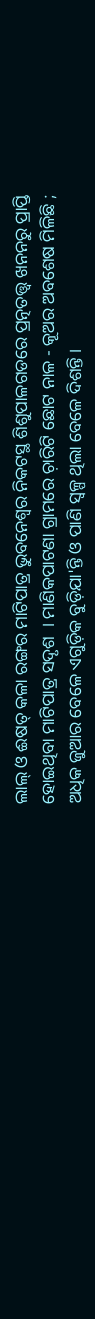ଲାଲ୍‌ ଓ ଈଷତ୍ କଳା ରଙ୍ଗର ମାଟିପାତ୍ର ଭୁବନେଶ୍ୱର ନିକଟସ୍ଥ ଶିଶୁପାଳଗଡରେ ପ୍ରତ୍ନତତ୍ତ୍ବ ଖନନରୁ ପ୍ରାପ୍ତି ହୋଇଥିବା ମାଟିପାତ୍ର ସଦୃଶ  । ମାଣିକପାଟଣା ଗ୍ରାମରେ ଚ଼ାରିଟି ଛୋଟ ନାଳ - କୂଅର ଅବଶେଷ ମିଳିଛି ; ଅଧିକ ଜୁଆର ବେଳେ ଏଗୁଡ଼ିକ ବୁଡ଼ିଯା'ନ୍ତି ଓ ପାଣି ସ୍ବଳ୍ପ ଥିଲା ବେଳେ ଦିଶନ୍ତି ।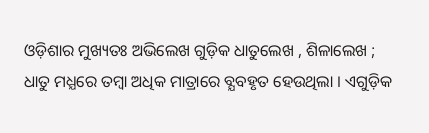ଓଡ଼ିଶାର ମୁଖ୍ୟତଃ ଅଭିଲେଖ ଗୁଡ଼ିକ ଧାତୁଲେଖ , ଶିଳାଲେଖ ; ଧାତୁ ମଧ୍ଯରେ ତମ୍ବା ଅଧିକ ମାତ୍ରାରେ ବ୍ଯବହୃତ ହେଉଥିଲା । ଏଗୁଡ଼ିକ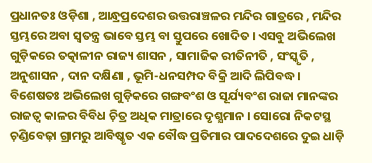ପ୍ରଧାନତଃ ଓଡ଼ିଶା , ଆନ୍ଧ୍ରପ୍ରଦେଶର ଉତ୍ତରାଞ୍ଚଳର ମନ୍ଦିର ଗାତ୍ରରେ , ମନ୍ଦିର ସ୍ତମ୍ଭରେ ଅବା ସ୍ବତନ୍ତ୍ର ଭାବେ ସ୍ତମ୍ଭ ବା ସ୍ତୁପରେ ଖୋଦିତ । ଏସବୁ ଅଭିଲେଖ ଗୁଡ଼ିକରେ ତତ୍କାଳୀନ ରାଜ୍ୟ ଶାସନ , ସାମାଜିକ ରୀତିନୀତି , ସଂସ୍କୃତି , ଅନୁଶାସନ , ଦାନ ଦକ୍ଷିଣା , ଭୂମି-ଧନସମ୍ପଦ ବିକ୍ରି ଆଦି ଲିପିବଦ୍ଧ । ବିଶେଷତଃ ଅଭିଲେଖ ଗୁଡ଼ିକରେ ଗଙ୍ଗବଂଶ ଓ ସୂର୍ଯ୍ୟବଂଶ ରାଜା ମାନଙ୍କର ରାଜତ୍ବ କାଳର ବିବିଧ ଚ଼ିତ୍ର ଅଧିକ ମାତ୍ରାରେ ଦୃଶ୍ଯମାନ । ସୋରୋ ନିକଟସ୍ଥ ଚ଼ଣ୍ଡିବେଢ଼ା ଗ୍ରାମରୁ ଆବିଷ୍କୃତ ଏକ ବୌଦ୍ଧ ପ୍ରତିମାର ପାଦଦେଶରେ ଦୁଇ ଧାଡ଼ି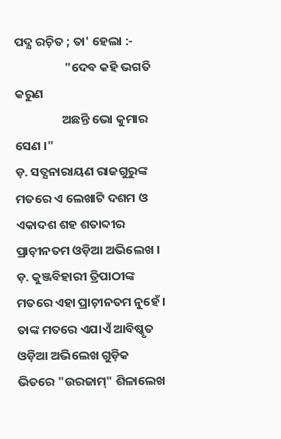ପଦ୍ଯ ରଚ଼ିତ ; ତା' ହେଲା :-
                  "ଦେବ କହି ଭଗତି କରୁଣ
                 ଅଛନ୍ତି ଭୋ କୁମାର ସେଣ ।"
ଡ଼. ସତ୍ଯନାରାୟଣ ରାଜଗୁରୁଙ୍କ ମତରେ ଏ ଲେଖାଟି ଦଶମ ଓ ଏକାଦଶ ଶହ ଶତାବ୍ଦୀର ପ୍ରାଚ଼ୀନତମ ଓଡ଼ିଆ ଅଭିଲେଖ । ଡ଼. କୁଞ୍ଜବିହାରୀ ତ୍ରିପାଠୀଙ୍କ ମତରେ ଏହା ପ୍ରାଚ଼ୀନତମ ନୁହେଁ । ତାଙ୍କ ମତରେ ଏଯାଏଁ ଆବିଷ୍କୃତ ଓଡ଼ିଆ ଅଭିଲେଖ ଗୁଡ଼ିକ ଭିତରେ "ଉରଜାମ୍‌" ଶିଳାଲେଖ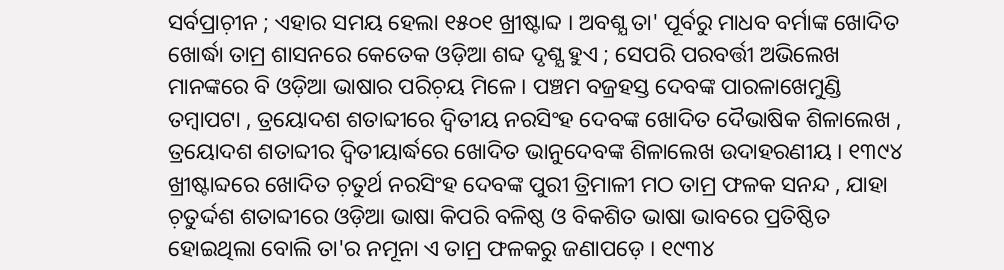ସର୍ବପ୍ରାଚ଼ୀନ ; ଏହାର ସମୟ ହେଲା ୧୫୦୧ ଖ୍ରୀଷ୍ଟାବ୍ଦ । ଅବଶ୍ଯ ତା' ପୂର୍ବରୁ ମାଧବ ବର୍ମାଙ୍କ ଖୋଦିତ ଖୋର୍ଦ୍ଧା ତାମ୍ର ଶାସନରେ କେତେକ ଓଡ଼ିଆ ଶବ୍ଦ ଦୃଶ୍ଯ ହୁଏ ; ସେପରି ପରବର୍ତ୍ତୀ ଅଭିଲେଖ ମାନଙ୍କରେ ବି ଓଡ଼ିଆ ଭାଷାର ପରିଚ଼ୟ ମିଳେ । ପଞ୍ଚମ ବଜ୍ରହସ୍ତ ଦେବଙ୍କ ପାରଳାଖେମୁଣ୍ଡି ତମ୍ବାପଟା , ତ୍ରୟୋଦଶ ଶତାବ୍ଦୀରେ ଦ୍ବିତୀୟ ନରସିଂହ ଦେବଙ୍କ ଖୋଦିତ ଦୈଭାଷିକ ଶିଳାଲେଖ , ତ୍ରୟୋଦଶ ଶତାବ୍ଦୀର ଦ୍ବିତୀୟାର୍ଦ୍ଧରେ ଖୋଦିତ ଭାନୁଦେବଙ୍କ ଶିଳାଲେଖ ଉଦାହରଣୀୟ । ୧୩୯୪ ଖ୍ରୀଷ୍ଟାବ୍ଦରେ ଖୋଦିତ ଚ଼ତୁର୍ଥ ନରସିଂହ ଦେବଙ୍କ ପୁରୀ ତ୍ରିମାଳୀ ମଠ ତାମ୍ର ଫଳକ ସନନ୍ଦ , ଯାହା ଚ଼ତୁର୍ଦ୍ଦଶ ଶତାବ୍ଦୀରେ ଓଡ଼ିଆ ଭାଷା କିପରି ବଳିଷ୍ଠ ଓ ବିକଶିତ ଭାଷା ଭାବରେ ପ୍ରତିଷ୍ଠିତ ହୋଇଥିଲା ବୋଲି ତା'ର ନମୂନା ଏ ତାମ୍ର ଫଳକରୁ ଜଣାପଡ଼େ । ୧୯୩୪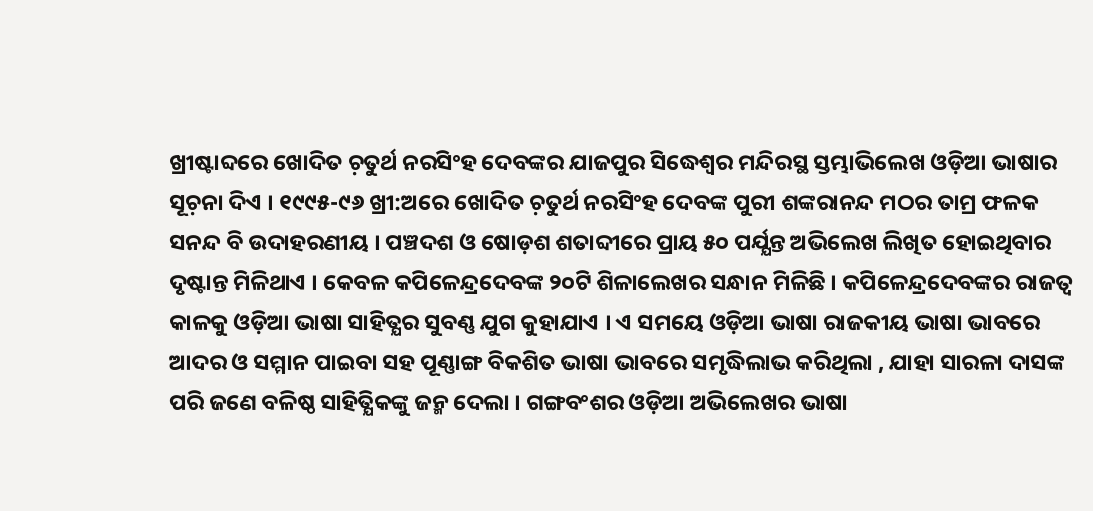ଖ୍ରୀଷ୍ଟାବ୍ଦରେ ଖୋଦିତ ଚ଼ତୁର୍ଥ ନରସିଂହ ଦେବଙ୍କର ଯାଜପୁର ସିଦ୍ଧେଶ୍ୱର ମନ୍ଦିରସ୍ଥ ସ୍ତମ୍ଭାଭିଲେଖ ଓଡ଼ିଆ ଭାଷାର ସୂଚ଼ନା ଦିଏ । ୧୯୯୫-୯୬ ଖ୍ରୀ:ଅରେ ଖୋଦିତ ଚ଼ତୁର୍ଥ ନରସିଂହ ଦେବଙ୍କ ପୁରୀ ଶଙ୍କରାନନ୍ଦ ମଠର ତାମ୍ର ଫଳକ ସନନ୍ଦ ବି ଉଦାହରଣୀୟ । ପଞ୍ଚଦଶ ଓ ଷୋଡ଼ଶ ଶତାବ୍ଦୀରେ ପ୍ରାୟ ୫୦ ପର୍ଯ୍ଯନ୍ତ ଅଭିଲେଖ ଲିଖିତ ହୋଇଥିବାର ଦୃଷ୍ଟାନ୍ତ ମିଳିଥାଏ । କେବଳ କପିଳେନ୍ଦ୍ରଦେବଙ୍କ ୨୦ଟି ଶିଳାଲେଖର ସନ୍ଧାନ ମିଳିଛି । କପିଳେନ୍ଦ୍ରଦେବଙ୍କର ରାଜତ୍ବ କାଳକୁ ଓଡ଼ିଆ ଭାଷା ସାହିତ୍ଯର ସୁବଣ୍ଣ ଯୁଗ କୁହାଯାଏ । ଏ ସମୟେ ଓଡ଼ିଆ ଭାଷା ରାଜକୀୟ ଭାଷା ଭାବରେ ଆଦର ଓ ସମ୍ମାନ ପାଇବା ସହ ପୂଣ୍ଣାଙ୍ଗ ବିକଶିତ ଭାଷା ଭାବରେ ସମୃଦ୍ଧିଲାଭ କରିଥିଲା , ଯାହା ସାରଳା ଦାସଙ୍କ ପରି ଜଣେ ବଳିଷ୍ଠ ସାହିତ୍ଯିକଙ୍କୁ ଜନ୍ମ ଦେଲା । ଗଙ୍ଗବଂଶର ଓଡ଼ିଆ ଅଭିଲେଖର ଭାଷା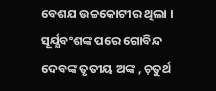ବେଶଯ ଉଚ୍ଚକୋଟୀର ଥିଲା । ସୂର୍ଯ୍ଯବଂଶଙ୍କ ପରେ ଗୋବିନ୍ଦ ଦେବଙ୍କ ତୃତୀୟ ଅଙ୍କ , ଚ଼ତୁର୍ଥ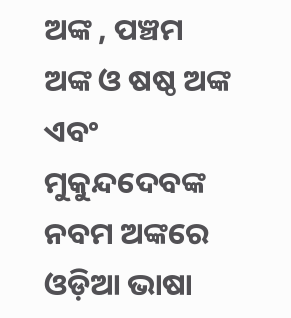ଅଙ୍କ , ପଞ୍ଚମ ଅଙ୍କ ଓ ଷଷ୍ଠ ଅଙ୍କ ଏବଂ ମୁକୁନ୍ଦଦେବଙ୍କ ନବମ ଅଙ୍କରେ ଓଡ଼ିଆ ଭାଷା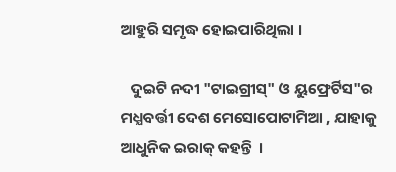ଆହୁରି ସମୃଦ୍ଧ ହୋଇପାରିଥିଲା ।

   ଦୁଇଟି ନଦୀ "ଟାଇଗ୍ରୀସ୍‌" ଓ ୟୁଫ୍ରେର୍ଟିସ"ର ମଧ୍ଯବର୍ତ୍ତୀ ଦେଶ ମେସୋପୋଟାମିଆ , ଯାହାକୁ ଆଧୁନିକ ଇରାକ୍‌ କହନ୍ତି  ।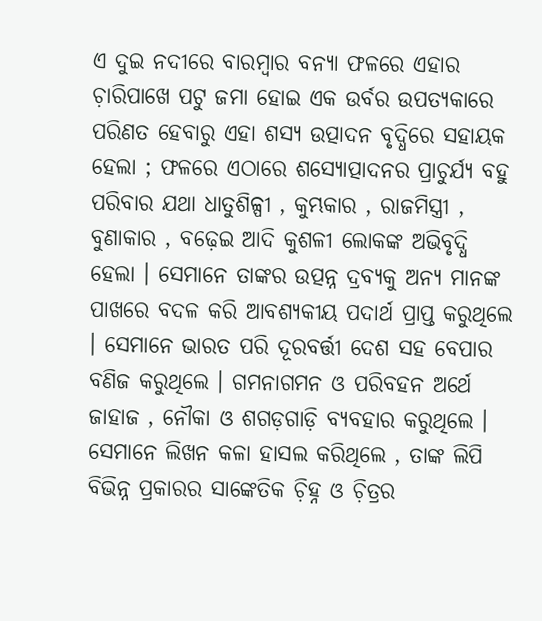ଏ ଦୁଇ ନଦୀରେ ବାରମ୍ବାର ବନ୍ଯା ଫଳରେ ଏହାର ଚ଼ାରିପାଖେ ପଟୁ ଜମା ହୋଇ ଏକ ଉର୍ବର ଉପତ୍ୟକାରେ ପରିଣତ ହେବାରୁ ଏହା ଶସ୍ଯ ଉତ୍ପାଦନ ବୃଦ୍ଧିରେ ସହାୟକ ହେଲା ; ଫଳରେ ଏଠାରେ ଶସ୍ଯୋତ୍ପାଦନର ପ୍ରାଚୁର୍ଯ୍ୟ ବହୁ ପରିବାର ଯଥା ଧାତୁଶିଳ୍ପୀ , କୁମ୍ଭକାର , ରାଜମିସ୍ତ୍ରୀ , ବୁଣାକାର , ବଢ଼େଇ ଆଦି କୁଶଳୀ ଲୋକଙ୍କ ଅଭିବୃଦ୍ଧି ହେଲା । ସେମାନେ ତାଙ୍କର ଉତ୍ପନ୍ନ ଦ୍ରବ୍ଯକୁ ଅନ୍ଯ ମାନଙ୍କ ପାଖରେ ବଦଳ କରି ଆବଶ୍ଯକୀୟ ପଦାର୍ଥ ପ୍ରାପ୍ତ କରୁଥିଲେ । ସେମାନେ ଭାରତ ପରି ଦୂରବର୍ତ୍ତୀ ଦେଶ ସହ ବେପାର ବଣିଜ କରୁଥିଲେ । ଗମନାଗମନ ଓ ପରିବହନ ଅର୍ଥେ ଜାହାଜ , ନୌକା ଓ ଶଗଡ଼ଗାଡ଼ି ବ୍ଯବହାର କରୁଥିଲେ । ସେମାନେ ଲିଖନ କଳା ହାସଲ କରିଥିଲେ , ତାଙ୍କ ଲିପି ବିଭିନ୍ନ ପ୍ରକାରର ସାଙ୍କେତିକ ଚ଼ିହ୍ନ ଓ ଚ଼ିତ୍ରର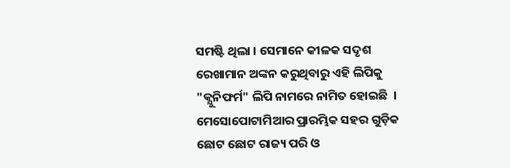ସମଷ୍ଟି ଥିଲା । ସେମାନେ କୀଳକ ସଦୃଶ ରେଖାମାନ ଅଙ୍କନ କରୁଥିବାରୁ ଏହି ଲିପିକୁ "କ୍ଯୁନିଫର୍ମ" ଲିପି ନାମରେ ନାମିତ ହୋଇଛି  । ମେସୋପୋଟାମିଆର ପ୍ରାରମ୍ଭିକ ସହର ଗୁଡ଼ିକ ଛୋଟ ଛୋଟ ରାଜ୍ୟ ପରି ଓ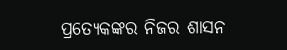ପ୍ରତ୍ଯେକଙ୍କର ନିଜର ଶାସନ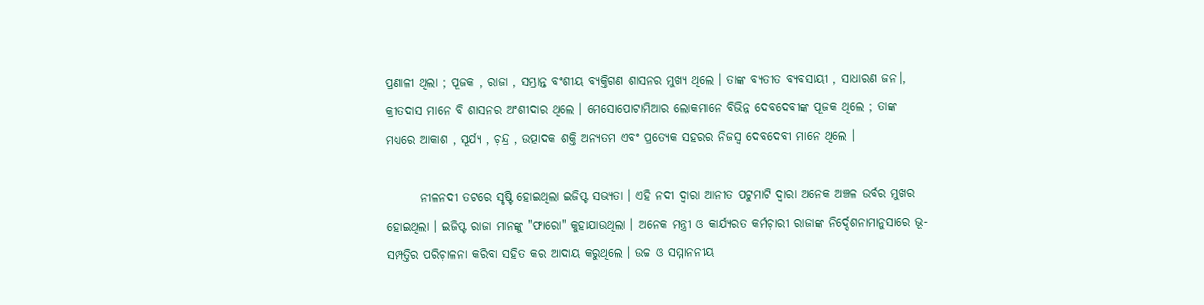ପ୍ରଣାଳୀ ଥିଲା ; ପୂଜକ , ରାଜା , ସମ୍ଭ୍ରାନ୍ତ ବଂଶୀୟ ବ୍ଯକ୍ତିଗଣ ଶାସନର ମୁଖ୍ଯ ଥିଲେ । ତାଙ୍କ ବ୍ଯତୀତ ବ୍ଯବସାୟୀ , ସାଧାରଣ ଜନ।, କ୍ରୀତଦାସ ମାନେ ବି ଶାସନର ଅଂଶୀଦାର ଥିଲେ । ମେସୋପୋଟାମିଆର ଲୋକମାନେ ବିଭିନ୍ନ ଦେବଦେବୀଙ୍କ ପୂଜକ ଥିଲେ ; ତାଙ୍କ ମଧ୍ୟରେ ଆକାଶ , ସୂର୍ଯ୍ୟ , ଚ଼ନ୍ଦ୍ର , ଉତ୍ପାଦକ ଶକ୍ତି ଅନ୍ଯତମ ଏବଂ ପ୍ରତ୍ଯେକ ସହରର ନିଜସ୍ବ ଦେବଦେବୀ ମାନେ ଥିଲେ ।

       ନୀଳନଦୀ ତଟରେ ସୃଷ୍ଟି ହୋଇଥିଲା ଇଜିପ୍ଟ ସଭ୍ୟତା । ଏହି ନଦୀ ଦ୍ବାରା ଆନୀତ ପଟୁମାଟି ଦ୍ବାରା ଅନେକ ଅଞ୍ଚଳ ଉର୍ବର ମୁଖର ହୋଇଥିଲା । ଇଜିପ୍ଟ ରାଜା ମାନଙ୍କୁ "ଫାରୋ" କୁହାଯାଉଥିଲା । ଅନେକ ମନ୍ତ୍ରୀ ଓ କାର୍ଯ୍ୟରତ କର୍ମଚ଼ାରୀ ରାଜାଙ୍କ ନିର୍ଦ୍ଦେଶନାମାନୁସାରେ ଭୂ-ସମ୍ପତ୍ତିର ପରିଚ଼ାଳନା କରିବା ସହିତ କର ଆଦାୟ କରୁଥିଲେ । ଉଚ୍ଚ ଓ ସମ୍ମାନନୀୟ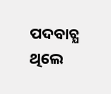ପଦବାଚ୍ଯ ଥିଲେ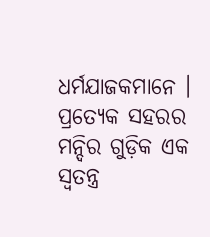ଧର୍ମଯାଜକମାନେ । ପ୍ରତ୍ଯେକ ସହରର ମନ୍ଦିର ଗୁଡ଼ିକ ଏକ ସ୍ବତନ୍ତ୍ର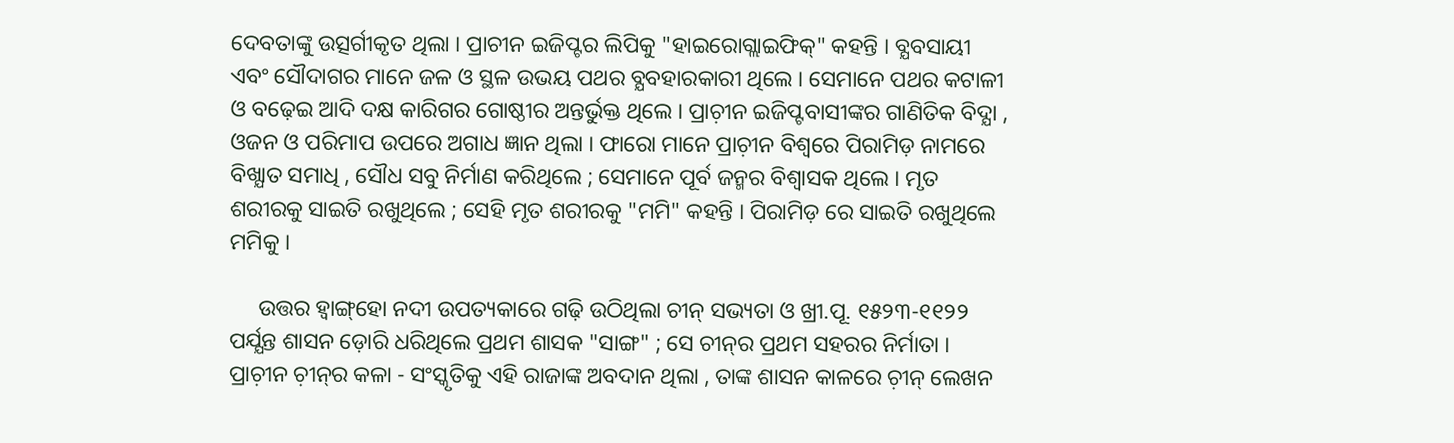ଦେବତାଙ୍କୁ ଉତ୍ସର୍ଗୀକୃତ ଥିଲା । ପ୍ରାଚୀନ ଇଜିପ୍ଟର ଲିପିକୁ "ହାଇରୋଗ୍ଲାଇଫିକ୍‌" କହନ୍ତି । ବ୍ଯବସାୟୀ ଏବଂ ସୌଦାଗର ମାନେ ଜଳ ଓ ସ୍ଥଳ ଉଭୟ ପଥର ବ୍ଯବହାରକାରୀ ଥିଲେ । ସେମାନେ ପଥର କଟାଳୀ ଓ ବଢ଼େଇ ଆଦି ଦକ୍ଷ କାରିଗର ଗୋଷ୍ଠୀର ଅନ୍ତର୍ଭୁକ୍ତ ଥିଲେ । ପ୍ରାଚ଼ୀନ ଇଜିପ୍ଟବାସୀଙ୍କର ଗାଣିତିକ ବିଦ୍ଯା , ଓଜନ ଓ ପରିମାପ ଉପରେ ଅଗାଧ ଜ୍ଞାନ ଥିଲା । ଫାରୋ ମାନେ ପ୍ରାଚ଼ୀନ ବିଶ୍ବରେ ପିରାମିଡ଼ ନାମରେ ବିଖ୍ଯାତ ସମାଧି , ସୌଧ ସବୁ ନିର୍ମାଣ କରିଥିଲେ ; ସେମାନେ ପୂର୍ବ ଜନ୍ମର ବିଶ୍ବାସକ ଥିଲେ । ମୃତ ଶରୀରକୁ ସାଇତି ରଖୁଥିଲେ ; ସେହି ମୃତ ଶରୀରକୁ "ମମି" କହନ୍ତି । ପିରାମିଡ଼ ରେ ସାଇତି ରଖୁଥିଲେ ମମିକୁ ।

     ଉତ୍ତର ହ୍ବାଙ୍ଗ୍‌ହୋ ନଦୀ ଉପତ୍ୟକାରେ ଗଢ଼ି ଉଠିଥିଲା ଚୀନ୍‌ ସଭ୍ୟତା ଓ ଖ୍ରୀ.ପୂ. ୧୫୨୩-୧୧୨୨ ପର୍ଯ୍ଯନ୍ତ ଶାସନ ଡ଼ୋରି ଧରିଥିଲେ ପ୍ରଥମ ଶାସକ "ସାଙ୍ଗ" ; ସେ ଚୀନ୍‌ର ପ୍ରଥମ ସହରର ନିର୍ମାତା । ପ୍ରାଚ଼ୀନ ଚ଼ୀନ୍‌ର କଳା - ସଂସ୍କୃତିକୁ ଏହି ରାଜାଙ୍କ ଅବଦାନ ଥିଲା , ତାଙ୍କ ଶାସନ କାଳରେ ଚ଼ୀନ୍‌ ଲେଖନ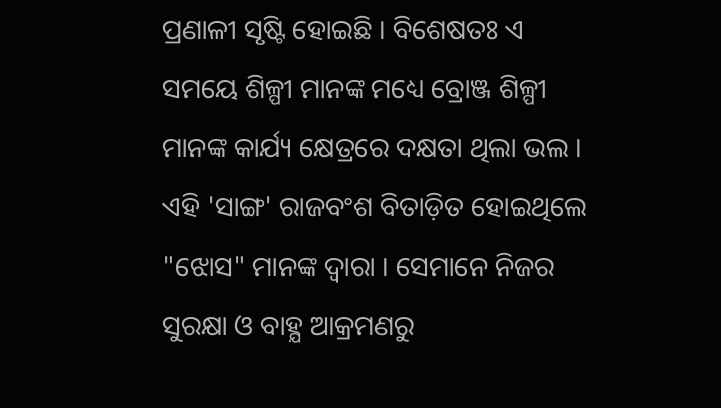ପ୍ରଣାଳୀ ସୃଷ୍ଟି ହୋଇଛି । ବିଶେଷତଃ ଏ ସମୟେ ଶିଳ୍ପୀ ମାନଙ୍କ ମଧ୍ୟେ ବ୍ରୋଞ୍ଜ ଶିଳ୍ପୀ ମାନଙ୍କ କାର୍ଯ୍ୟ କ୍ଷେତ୍ରରେ ଦକ୍ଷତା ଥିଲା ଭଲ । ଏହି 'ସାଙ୍ଗ' ରାଜବଂଶ ବିତାଡ଼ିତ ହୋଇଥିଲେ "ଝୋସ" ମାନଙ୍କ ଦ୍ବାରା । ସେମାନେ ନିଜର ସୁରକ୍ଷା ଓ ବାହ୍ଯ ଆକ୍ରମଣରୁ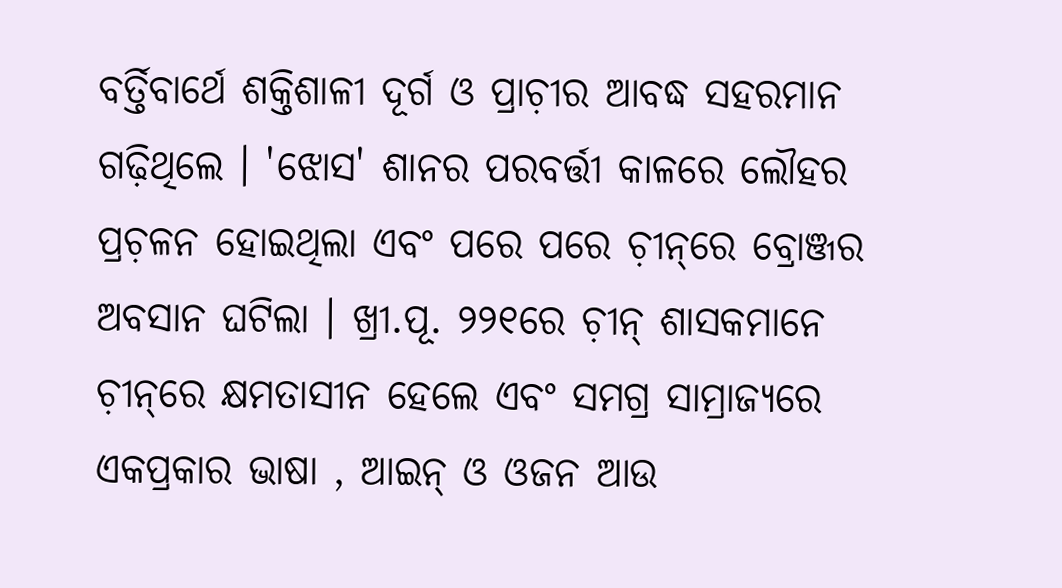ବର୍ତ୍ତିବାର୍ଥେ ଶକ୍ତିଶାଳୀ ଦୂର୍ଗ ଓ ପ୍ରାଚ଼ୀର ଆବଦ୍ଧ ସହରମାନ ଗଢ଼ିଥିଲେ । 'ଝୋସ' ଶାନର ପରବର୍ତ୍ତୀ କାଳରେ ଲୌହର ପ୍ରଚ଼ଳନ ହୋଇଥିଲା ଏବଂ ପରେ ପରେ ଚ଼ୀନ୍‌ରେ ବ୍ରୋଞ୍ଜର ଅବସାନ ଘଟିଲା । ଖ୍ରୀ.ପୂ. ୨୨୧ରେ ଚ଼ୀନ୍‌ ଶାସକମାନେ ଚ଼ୀନ୍‌ରେ କ୍ଷମତାସୀନ ହେଲେ ଏବଂ ସମଗ୍ର ସାମ୍ରାଜ୍ୟରେ ଏକପ୍ରକାର ଭାଷା , ଆଇନ୍‌ ଓ ଓଜନ ଆଉ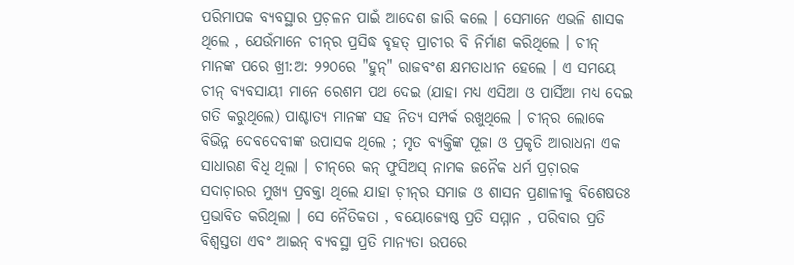ପରିମାପକ ବ୍ଯବସ୍ଥାର ପ୍ରଚ଼ଳନ ପାଇଁ ଆଦେଶ ଜାରି କଲେ । ସେମାନେ ଏଭଳି ଶାସକ ଥିଲେ , ଯେଉଁମାନେ ଚୀନ୍‌ର ପ୍ରସିଦ୍ଧ ବୃହତ୍‌ ପ୍ରାଚୀର ବି ନିର୍ମାଣ କରିଥିଲେ । ଚୀନ୍‌ ମାନଙ୍କ ପରେ ଖ୍ରୀ:ଅ: ୨୨୦ରେ "ହୁନ୍‌" ରାଜବଂଶ କ୍ଷମତାଧୀନ ହେଲେ । ଏ ସମୟେ ଚୀନ୍‌ ବ୍ଯବସାୟୀ ମାନେ ରେଶମ ପଥ ଦେଇ (ଯାହା ମଧ୍ୟ ଏସିଆ ଓ ପାର୍ସିଆ ମଧ୍ୟ ଦେଇ ଗତି କରୁଥିଲେ) ପାଶ୍ଚାତ୍ଯ ମାନଙ୍କ ସହ ନିତ୍ଯ ସମ୍ପର୍କ ରଖୁଥିଲେ । ଚୀନ୍‌ର ଲୋକେ ବିଭିନ୍ନ ଦେବଦେବୀଙ୍କ ଉପାସକ ଥିଲେ ; ମୃତ ବ୍ଯକ୍ତିଙ୍କ ପୂଜା ଓ ପ୍ରକୃତି ଆରାଧନା ଏକ ସାଧାରଣ ବିଧି ଥିଲା । ଚୀନ୍‌ରେ କନ୍‌ ଫୁସିଅସ୍‌ ନାମକ ଜନୈକ ଧର୍ମ ପ୍ରଚ଼ାରକ ସଦାଚ଼ାରର ମୁଖ୍ଯ ପ୍ରବକ୍ତା ଥିଲେ ଯାହା ଚ଼ୀନ୍‌ର ସମାଜ ଓ ଶାସନ ପ୍ରଣାଳୀକୁ ବିଶେଷତଃ ପ୍ରଭାବିତ କରିଥିଲା । ସେ ନୈତିକତା , ବୟୋଜ୍ୟେଷ୍ଠ ପ୍ରତି ସମ୍ମାନ , ପରିବାର ପ୍ରତି ବିଶ୍ବସ୍ତତା ଏବଂ ଆଇନ୍‌ ବ୍ଯବସ୍ଥା ପ୍ରତି ମାନ୍ଯତା ଉପରେ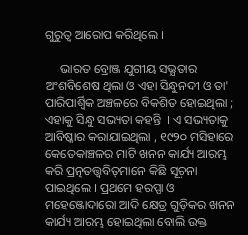ଗୁରୁତ୍ୱ ଆରୋପ କରିଥିଲେ ।

     ଭାରତ ବ୍ରୋଞ୍ଜ ଯୁଗୀୟ ସଭ୍ଯତାର ଅଂଶବିଶେଷ ଥିଲା ଓ ଏହା ସିନ୍ଧୁନଦୀ ଓ ତା' ପାରିପାର୍ଶ୍ବିକ ଅଞ୍ଚଳରେ ବିକଶିତ ହୋଇଥିଲା ; ଏହାକୁ ସିନ୍ଧୁ ସଭ୍ୟତା କହନ୍ତି  । ଏ ସଭ୍ୟତାକୁ ଆବିଷ୍କାର କରାଯାଇଥିଲା , ୧୯୨୦ ମସିହାରେ କେତେକାଞ୍ଚଳର ମାଟି ଖନନ କାର୍ଯ୍ୟ ଆରମ୍ଭ କରି ପ୍ରତ୍ନତତ୍ତ୍ୱବିତ୍‌ମାନେ କିଛି ସୂଚ଼ନା ପାଇଥିଲେ । ପ୍ରଥମେ ହରପ୍ପା ଓ ମହେଞ୍ଜୋଦାରୋ ଆଦି କ୍ଷେତ୍ର ଗୁଡ଼ିକର ଖନନ କାର୍ଯ୍ୟ ଆରମ୍ଭ ହୋଇଥିଲା ବୋଲି ଉକ୍ତ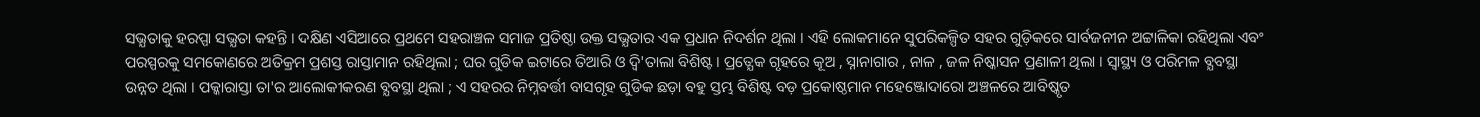ସଭ୍ଯତାକୁ ହରପ୍ପା ସଭ୍ଯତା କହନ୍ତି । ଦକ୍ଷିଣ ଏସିଆରେ ପ୍ରଥମେ ସହରାଞ୍ଚଳ ସମାଜ ପ୍ରତିଷ୍ଠା ଉକ୍ତ ସଭ୍ଯତାର ଏକ ପ୍ରଧାନ ନିଦର୍ଶନ ଥିଲା । ଏହି ଲୋକମାନେ ସୁପରିକଳ୍ପିତ ସହର ଗୁଡ଼ିକରେ ସାର୍ବଜନୀନ ଅଟ୍ଟାଳିକା ରହିଥିଲା ଏବଂ ପରସ୍ପରକୁ ସମକୋଣରେ ଅତିକ୍ରମ ପ୍ରଶସ୍ତ ରାସ୍ତାମାନ ରହିଥିଲା ; ଘର ଗୁଡିକ ଇଟାରେ ତିଆରି ଓ ଦ୍ବି'ତାଲା ବିଶିଷ୍ଟ । ପ୍ରତ୍ଯେକ ଗୃହରେ କୂଅ , ସ୍ନାନାଗାର , ନାଳ , ଜଳ ନିଷ୍କାସନ ପ୍ରଣାଳୀ ଥିଲା । ସ୍ବାସ୍ଥ୍ୟ ଓ ପରିମଳ ବ୍ଯବସ୍ଥା ଉନ୍ନତ ଥିଲା । ପକ୍କାରାସ୍ତା ତା'ର ଆଲୋକୀକରଣ ବ୍ଯବସ୍ଥା ଥିଲା ; ଏ ସହରର ନିମ୍ନବର୍ତ୍ତୀ ବାସଗୃହ ଗୁଡିକ ଛଡ଼ା ବହୁ ସ୍ତମ୍ଭ ବିଶିଷ୍ଟ ବଡ଼ ପ୍ରକୋଷ୍ଠମାନ ମହେଞ୍ଜୋଦାରୋ ଅଞ୍ଚଳରେ ଆବିଷ୍କୃତ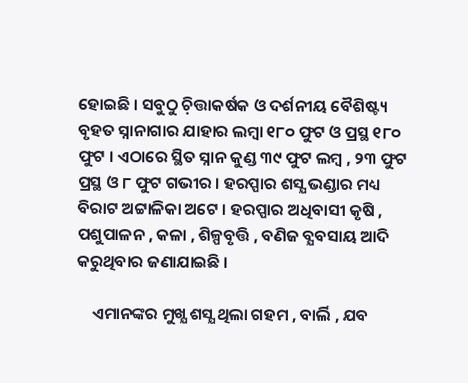ହୋଇଛି । ସବୁଠୁ ଚ଼ିତ୍ତାକର୍ଷକ ଓ ଦର୍ଶନୀୟ ବୈଶିଷ୍ଟ୍ୟ ବୃହତ ସ୍ନାନାଗାର ଯାହାର ଲମ୍ବା ୧୮୦ ଫୁଟ ଓ ପ୍ରସ୍ଥ ୧୮୦ ଫୁଟ । ଏଠାରେ ସ୍ଥିତ ସ୍ନାନ କୁଣ୍ଡ ୩୯ ଫୁଟ ଲମ୍ବ , ୨୩ ଫୁଟ ପ୍ରସ୍ଥ ଓ ୮ ଫୁଟ ଗଭୀର । ହରପ୍ପାର ଶସ୍ଯ ଭଣ୍ଡାର ମଧ୍ୟ ବିରାଟ ଅଟ୍ଟାଳିକା ଅଟେ । ହରପ୍ପାର ଅଧିବାସୀ କୃଷି , ପଶୁପାଳନ , କଳା , ଶିଳ୍ପବୃତ୍ତି , ବଣିଜ ବ୍ଯବସାୟ ଆଦି କରୁଥିବାର ଜଣାଯାଇଛି ।

    ଏମାନଙ୍କର ମୁଖ୍ଯ ଶସ୍ଯ ଥିଲା ଗହମ , ବାର୍ଲି , ଯବ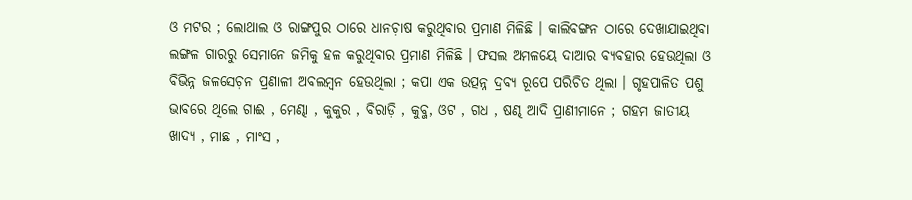ଓ ମଟର ; ଲୋଥାଲ ଓ ରାଙ୍ଗପୁର ଠାରେ ଧାନଚ଼ାଷ କରୁଥିବାର ପ୍ରମାଣ ମିଳିଛି । କାଲିବଙ୍ଗନ ଠାରେ ଦେଖାଯାଇଥିବା ଲଙ୍ଗଳ ଗାରରୁ ସେମାନେ ଜମିକୁ ହଳ କରୁଥିବାର ପ୍ରମାଣ ମିଳିଛି । ଫସଲ ଅମଳୟେ ଦାଆର ବ୍ଯବହାର ହେଉଥିଲା ଓ ବିଭିନ୍ନ ଜଳସେଚ଼ନ ପ୍ରଣାଳୀ ଅବଲମ୍ବନ ହେଉଥିଲା ; କପା ଏକ ଉତ୍ପନ୍ନ ଦ୍ରବ୍ଯ ରୂପେ ପରିଚିତ ଥିଲା । ଗୃହପାଳିତ ପଶୁ ଭାବରେ ଥିଲେ ଗାଈ , ମେଣ୍ଢା , କୁକୁର , ବିରାଡ଼ି , କୁବ୍ଜ, ଓଟ , ଗଧ , ଷଣ୍ଢ ଆଦି ପ୍ରାଣୀମାନେ ; ଗହମ ଜାତୀୟ ଖାଦ୍ୟ , ମାଛ , ମାଂସ ,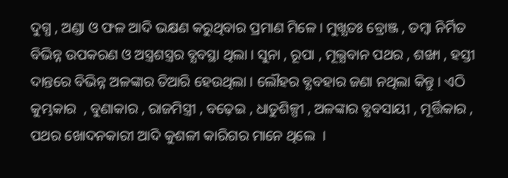ଦୁଗ୍ଧ , ଅଣ୍ଡା ଓ ଫଳ ଆଦି ଭକ୍ଷଣ କରୁଥିବାର ପ୍ରମାଣ ମିଳେ । ମୁଖ୍ଯତଃ ବ୍ରୋଞ୍ଜ , ତମ୍ବା ନିର୍ମିତ ବିଭିନ୍ନ ଉପକରଣ ଓ ଅସ୍ତ୍ରଶସ୍ତ୍ରର ବ୍ଯବସ୍ଥା ଥିଲା । ସୁନା , ରୂପା , ମୂଲ୍ଯବାନ ପଥର , ଶଙ୍ଖା , ହସ୍ତୀ ଦାନ୍ତରେ ବିଭିନ୍ନ ଅଳଙ୍କାର ତିଆରି ହେଉଥିଲା । ଲୌହର ବ୍ଯବହାର ଜଣା ନଥିଲା କିନ୍ତୁ । ଏଠି କୁମ୍ଭକାର  , ବୁଣାକାର , ରାଜମିସ୍ତ୍ରୀ , ବଢ଼େଇ , ଧାତୁଶିଳ୍ପୀ , ଅଳଙ୍କାର ବ୍ଯବସାୟୀ , ମୂର୍ତ୍ତିକାର , ପଥର ଖୋଦନକାରୀ ଆଦି କୁଶଳୀ କାରିଗର ମାନେ ଥିଲେ  ।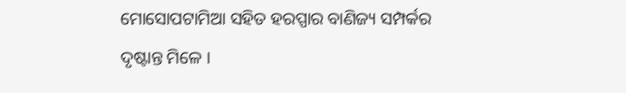ମୋସୋପଟାମିଆ ସହିତ ହରପ୍ପାର ବାଣିଜ୍ୟ ସମ୍ପର୍କର ଦୃଷ୍ଟାନ୍ତ ମିଳେ ।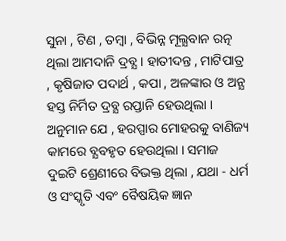ସୁନା , ଟିଣ , ତମ୍ବା , ବିଭିନ୍ନ ମୂଲ୍ଯବାନ ରତ୍ନ ଥିଲା ଆମଦାନି ଦ୍ରବ୍ଯ । ହାତୀଦନ୍ତ , ମାଟିପାତ୍ର , କୃଷିଜାତ ପଦାର୍ଥ , କପା , ଅଳଙ୍କାର ଓ ଅନ୍ଯ ହସ୍ତ ନିର୍ମିତ ଦ୍ରବ୍ଯ ରପ୍ତାନି ହେଉଥିଲା । ଅନୁମାନ ଯେ , ହରପ୍ପାର ମୋହରକୁ ବାଣିଜ୍ୟ କାମରେ ବ୍ଯବହୃତ ହେଉଥିଲା । ସମାଜ ଦୁଇଟି ଶ୍ରେଣୀରେ ବିଭକ୍ତ ଥିଲା , ଯଥା - ଧର୍ମ ଓ ସଂସ୍କୃତି ଏବଂ ବୈଷୟିକ ଜ୍ଞାନ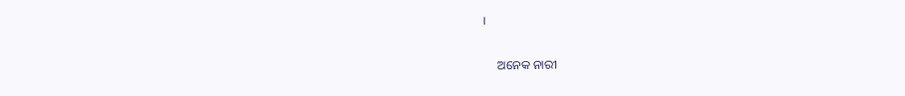।

     ଅନେକ ନାରୀ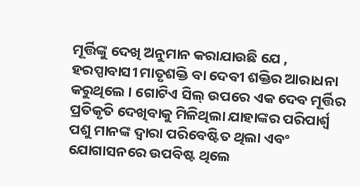ମୂର୍ତ୍ତିଙ୍କୁ ଦେଖି ଅନୁମାନ କରାଯାଉଛି ଯେ , ହରପ୍ପାବାସୀ ମାତୃଶକ୍ତି ବା ଦେବୀ ଶକ୍ତିର ଆରାଧନା କରୁଥିଲେ । ଗୋଟିଏ ସିଲ୍‌ ଉପରେ ଏକ ଦେବ ମୂର୍ତ୍ତିର ପ୍ରତିକୃତି ଦେଖିବାକୁ ମିଳିଥିଲା ଯାହାଙ୍କର ପରିପାର୍ଶ୍ବ ପଶୁ ମାନଙ୍କ ଦ୍ୱାରା ପରିବେଷ୍ଟିତ ଥିଲା ଏବଂ ଯୋଗାସନରେ ଉପବିଷ୍ଟ ଥିଲେ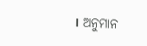। ଅନୁମାନ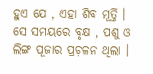ହୁଏ ଯେ , ଏହା ଶିବ ମୂର୍ତ୍ତି । ସେ ସମୟରେ ବୃକ୍ଷ , ପଶୁ ଓ ଲିଙ୍ଗ ପୂଜାର ପ୍ରଚ଼ଳନ ଥିଲା ।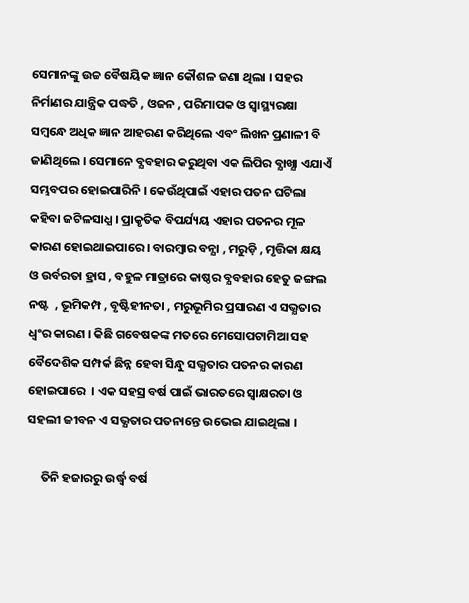ସେମାନଙ୍କୁ ଉଚ୍ଚ ବୈଷୟିକ ଜ୍ଞାନ କୌଶଳ ଜଣା ଥିଲା । ସହର ନିର୍ମାଣର ଯାନ୍ତ୍ରିକ ପଦ୍ଧତି , ଓଜନ , ପରିମାପକ ଓ ସ୍ବାସ୍ଥ୍ୟରକ୍ଷା ସମ୍ବନ୍ଧେ ଅଧିକ ଜ୍ଞାନ ଆହରଣ କରିଥିଲେ ଏବଂ ଲିଖନ ପ୍ରଣାଳୀ ବି ଜାଣିଥିଲେ । ସେମାନେ ବ୍ଯବହାର କରୁଥିବା ଏକ ଲିପିର ବ୍ଯାଖ୍ଯା ଏଯାଏଁ ସମ୍ଭବପର ହୋଇପାରିନି । କେଉଁଥିପାଇଁ ଏହାର ପତନ ଘଟିଲା କହିବା ଜଟିଳସାଧ୍ଯ । ପ୍ରାକୃତିକ ବିପର୍ଯ୍ୟୟ ଏହାର ପତନର ମୂଳ କାରଣ ହୋଇଥାଇପାରେ । ବାରମ୍ୱାର ବନ୍ଯା , ମରୁଡ଼ି , ମୃତ୍ତିକା କ୍ଷୟ ଓ ଉର୍ବରତା ହ୍ରାସ , ବହୁଳ ମାତ୍ରାରେ କାଷ୍ଠର ବ୍ଯବହାର ହେତୁ ଜଙ୍ଗଲ ନଷ୍ଟ  , ଭୂମିକମ୍ପ , ବୃଷ୍ଟିହୀନତା , ମରୁଭୂମିର ପ୍ରସାରଣ ଏ ସଭ୍ଯତାର ଧ୍ବଂର କାରଣ । କିଛି ଗବେଷକଙ୍କ ମତରେ ମେସୋପଟାମିଆ ସହ ବୈଦେଶିକ ସମ୍ପର୍କ ଛିନ୍ନ ହେବା ସିନ୍ଧୁ ସଭ୍ଯତାର ପତନର କାରଣ ହୋଇପାରେ  । ଏକ ସହସ୍ର ବର୍ଷ ପାଇଁ ଭାରତରେ ସ୍ବାକ୍ଷରତା ଓ ସହଲୀ ଜୀବନ ଏ ସଭ୍ଯତାର ପତନାନ୍ତେ ଉଭେଇ ଯାଇଥିଲା ।

     ତିନି ହଜାରରୁ ଉର୍ଦ୍ଧ୍ବ ବର୍ଷ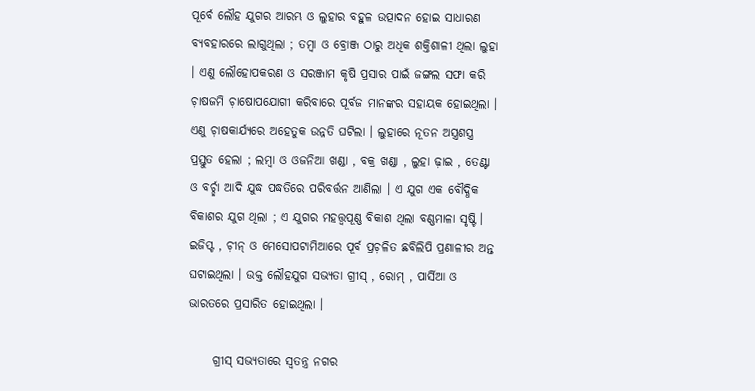ପୂର୍ବେ ଲୌହ ଯୁଗର ଆରମ୍ଭ ଓ ଲୁହାର ବହୁଳ ଉତ୍ପାଦନ ହୋଇ ସାଧାରଣ ବ୍ଯବହାରରେ ଲାଗୁଥିଲା ; ତମ୍ବା ଓ ବ୍ରୋଞ୍ଜ ଠାରୁ ଅଧିକ ଶକ୍ତିଶାଳୀ ଥିଲା ଲୁହା । ଏଣୁ ଲୌହୋପକରଣ ଓ ସରଞ୍ଜାମ କୃଷି ପ୍ରସାର ପାଇଁ ଜଙ୍ଗଲ ସଫା କରି ଚ଼ାଷଜମି ଚ଼ାଷୋପଯୋଗୀ କରିବାରେ ପୂର୍ବଜ ମାନଙ୍କର ସହାୟକ ହୋଇଥିଲା । ଏଣୁ ଚ଼ାଷକାର୍ଯ୍ଯରେ ଅହେତୁକ ଉନ୍ନତି ଘଟିଲା । ଲୁହାରେ ନୂତନ ଅସ୍ତ୍ରଶସ୍ତ୍ର ପ୍ରସ୍ତୁତ ହେଲା ; ଲମ୍ବା ଓ ଓଜନିଆ ଖଣ୍ଡା , ବକ୍ର ଖଣ୍ଡା , ଲୁହା ଢ଼ାଇ , ତେଣ୍ଟା ଓ ବର୍ଚ୍ଛା ଆଦି ଯୁଦ୍ଧ ପଦ୍ଧତିରେ ପରିବର୍ତ୍ତନ ଆଣିଲା । ଏ ଯୁଗ ଏକ ବୌଦ୍ଧିକ ବିକାଶର ଯୁଗ ଥିଲା ; ଏ ଯୁଗର ମହତ୍ତ୍ୱପୂଣ୍ଣ ବିକାଶ ଥିଲା ବଣ୍ଣମାଳା ସୃଷ୍ଟି । ଇଜିପ୍ଟ , ଚ଼ୀନ୍‌ ଓ ମେସୋପଟାମିଆରେ ପୂର୍ବ ପ୍ରଚ଼ଳିତ ଛବିଲିପି ପ୍ରଣାଳୀର ଅନ୍ତ ଘଟାଇଥିଲା । ଉକ୍ତ ଲୌହଯୁଗ ସଭ୍ଯତା ଗ୍ରୀସ୍‌ , ରୋମ୍‌ , ପାର୍ସିଆ ଓ ଭାରତରେ ପ୍ରସାରିତ ହୋଇଥିଲା ।

     ଗ୍ରୀସ୍‌ ସଭ୍ଯତାରେ ସ୍ବତନ୍ତ୍ର ନଗର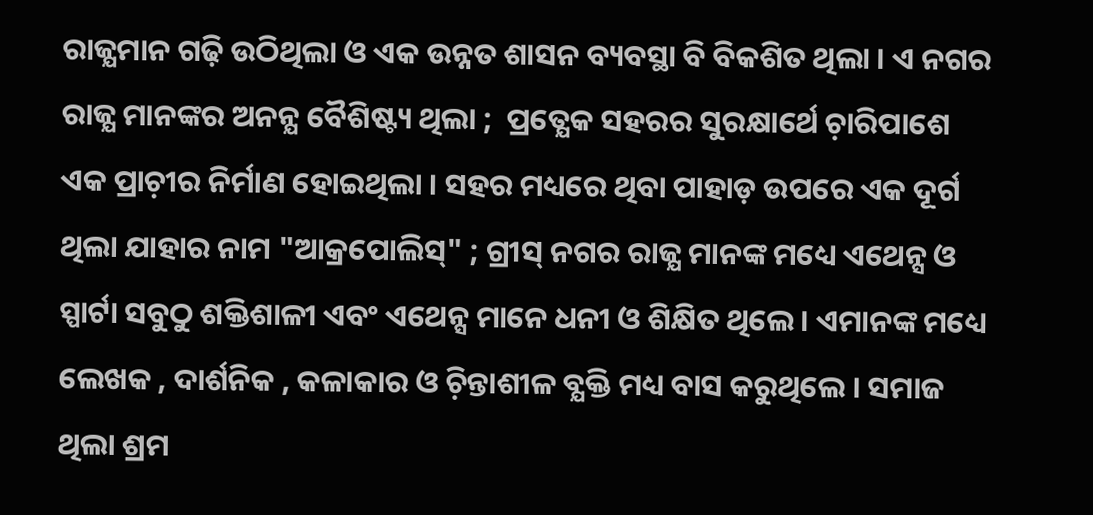ରାଜ୍ଯମାନ ଗଢ଼ି ଉଠିଥିଲା ଓ ଏକ ଉନ୍ନତ ଶାସନ ବ୍ୟବସ୍ଥା ବି ବିକଶିତ ଥିଲା । ଏ ନଗର ରାଜ୍ଯ ମାନଙ୍କର ଅନନ୍ଯ ବୈଶିଷ୍ଟ୍ୟ ଥିଲା ;  ପ୍ରତ୍ଯେକ ସହରର ସୁରକ୍ଷାର୍ଥେ ଚ଼ାରିପାଶେ ଏକ ପ୍ରାଚ଼ୀର ନିର୍ମାଣ ହୋଇଥିଲା । ସହର ମଧ୍ୟରେ ଥିବା ପାହାଡ଼ ଉପରେ ଏକ ଦୂର୍ଗ ଥିଲା ଯାହାର ନାମ "ଆକ୍ରପୋଲିସ୍‌" ; ଗ୍ରୀସ୍‌ ନଗର ରାଜ୍ଯ ମାନଙ୍କ ମଧ୍ୟେ ଏଥେନ୍ସ ଓ ସ୍ପାର୍ଟା ସବୁଠୁ ଶକ୍ତିଶାଳୀ ଏବଂ ଏଥେନ୍ସ ମାନେ ଧନୀ ଓ ଶିକ୍ଷିତ ଥିଲେ । ଏମାନଙ୍କ ମଧ୍ୟେ ଲେଖକ , ଦାର୍ଶନିକ , କଳାକାର ଓ ଚ଼ିନ୍ତାଶୀଳ ବ୍ଯକ୍ତି ମଧ୍ୟ ବାସ କରୁଥିଲେ । ସମାଜ ଥିଲା ଶ୍ରମ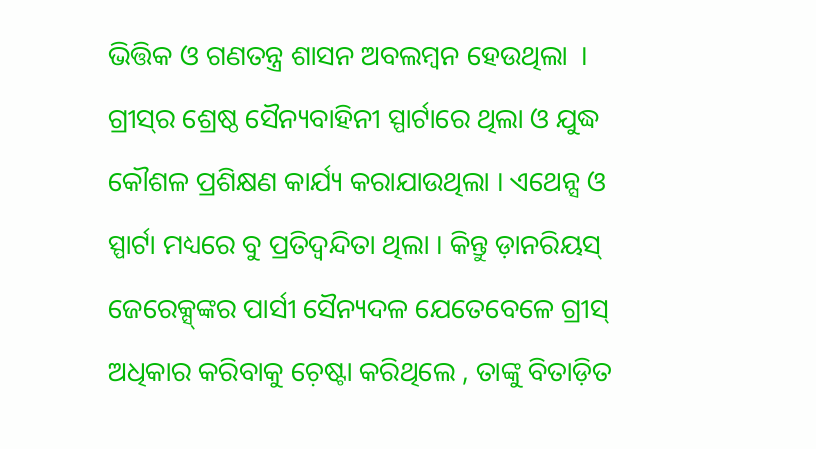ଭିତ୍ତିକ ଓ ଗଣତନ୍ତ୍ର ଶାସନ ଅବଲମ୍ବନ ହେଉଥିଲା  । ଗ୍ରୀସ୍‌ର ଶ୍ରେଷ୍ଠ ସୈନ୍ୟବାହିନୀ ସ୍ପାର୍ଟାରେ ଥିଲା ଓ ଯୁଦ୍ଧ କୌଶଳ ପ୍ରଶିକ୍ଷଣ କାର୍ଯ୍ୟ କରାଯାଉଥିଲା । ଏଥେନ୍ସ ଓ ସ୍ପାର୍ଟା ମଧ୍ୟରେ ବୁ ପ୍ରତିଦ୍ବନ୍ଦିତା ଥିଲା । କିନ୍ତୁ ଡ଼ାନରିୟସ୍‌ ଜେରେକ୍ସ୍‌ଙ୍କର ପାର୍ସୀ ସୈନ୍ୟଦଳ ଯେତେବେଳେ ଗ୍ରୀସ୍‌ ଅଧିକାର କରିବାକୁ ଚ଼େଷ୍ଟା କରିଥିଲେ , ତାଙ୍କୁ ବିତାଡ଼ିତ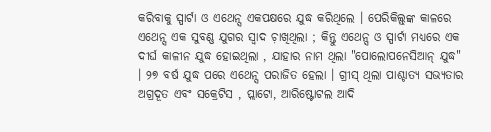କରିବାକୁ ସ୍ପାର୍ଟା ଓ ଏଥେନ୍ସ ଏକପକ୍ଷରେ ଯୁଦ୍ଧ କରିଥିଲେ । ପେରିକିଲ୍ସ୍‌ଙ୍କ କାଳରେ ଏଥେନ୍ସ ଏକ ସୁବଣ୍ଣ ଯୁଗର ସ୍ବାଦ ଚ଼ାଖିଥିଲା ; କିନ୍ତୁ ଏଥେନ୍ସ ଓ ସ୍ପାର୍ଟା ମଧ୍ୟରେ ଏକ ଦୀର୍ଘ କାଳୀନ ଯୁଦ୍ଧ ହୋଇଥିଲା , ଯାହାର ନାମ ଥିଲା "ପୋଲୋପନେସିଆନ୍‌ ଯୁଦ୍ଧ" । ୨୭ ବର୍ଷ ଯୁଦ୍ଧ ପରେ ଏଥେନ୍ସ ପରାଜିତ ହେଲା । ଗ୍ରୀସ୍‌ ଥିଲା ପାଶ୍ଚାତ୍ଯ ସଭ୍ଯତାର ଅଗ୍ରଦୂତ ଏବଂ ସକ୍ରେଟିସ , ପ୍ଲାଟୋ, ଆରିଷ୍ଟୋଟଲ ଆଦି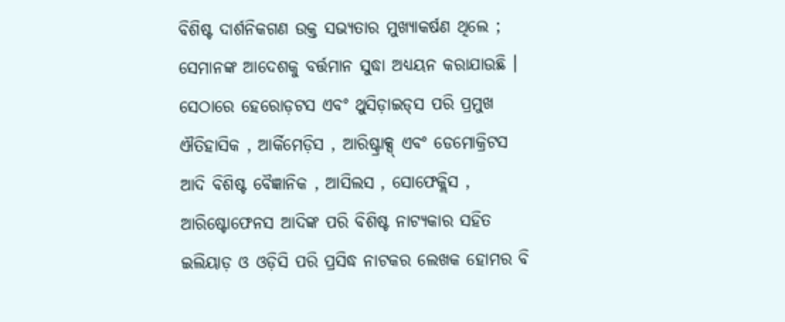ବିଶିଷ୍ଟ ଦାର୍ଶନିକଗଣ ଉକ୍ତ ସଭ୍ଯତାର ମୁଖ୍ଯାକର୍ଷଣ ଥିଲେ ; ସେମାନଙ୍କ ଆଦେଶକୁ ବର୍ତ୍ତମାନ ସୁଦ୍ଧା ଅଧ୍ୟୟନ କରାଯାଉଛି ।  ସେଠାରେ ହେରୋଡ଼ଟସ ଏବଂ ଥୁସିଡ଼ାଇଡ୍‌ସ ପରି ପ୍ରମୁଖ ଐତିହାସିକ , ଆର୍କିମେଡ଼ିସ , ଆରିଷ୍ଟ୍ରାକ୍ସ୍‌ ଏବଂ ଡେମୋକ୍ରିଟସ ଆଦି ବିଶିଷ୍ଟ ବୈଜ୍ଞାନିକ , ଆସିଲସ , ସୋଫେକ୍ଲିସ , ଆରିଷ୍ଟୋଫେନସ ଆଦିଙ୍କ ପରି ବିଶିଷ୍ଟ ନାଟ୍ଯକାର ସହିତ ଇଲିୟାଡ଼ ଓ ଓଡ଼ିସି ପରି ପ୍ରସିଦ୍ଧ ନାଟକର ଲେଖକ ହୋମର ବି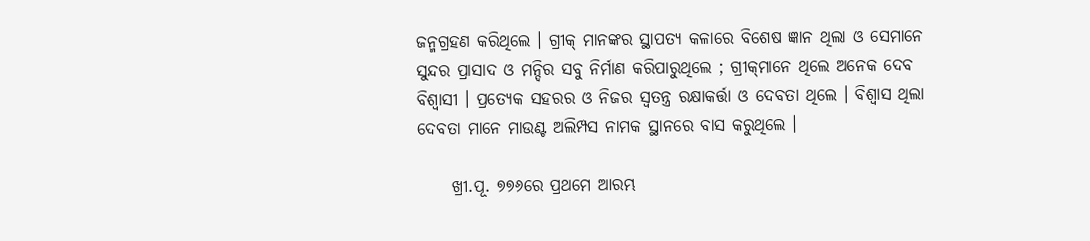ଜନ୍ମଗ୍ରହଣ କରିଥିଲେ । ଗ୍ରୀକ୍‌ ମାନଙ୍କର ସ୍ଥାପତ୍ୟ କଳାରେ ବିଶେଷ ଜ୍ଞାନ ଥିଲା ଓ ସେମାନେ ସୁନ୍ଦର ପ୍ରାସାଦ ଓ ମନ୍ଦିର ସବୁ ନିର୍ମାଣ କରିପାରୁଥିଲେ ; ଗ୍ରୀକ୍‌ମାନେ ଥିଲେ ଅନେକ ଦେବ ବିଶ୍ବାସୀ । ପ୍ରତ୍ଯେକ ସହରର ଓ ନିଜର ସ୍ବତନ୍ତ୍ର ରକ୍ଷାକର୍ତ୍ତା ଓ ଦେବତା ଥିଲେ । ବିଶ୍ବାସ ଥିଲା ଦେବତା ମାନେ ମାଉଣ୍ଟ ଅଲିମ୍ପସ ନାମକ ସ୍ଥାନରେ ବାସ କରୁଥିଲେ ।

     ଖ୍ରୀ.ପୂ. ୭୭୬ରେ ପ୍ରଥମେ ଆରମ୍ଭ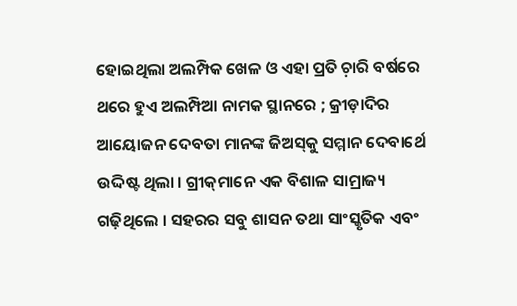ହୋଇଥିଲା ଅଲମ୍ପିକ ଖେଳ ଓ ଏହା ପ୍ରତି ଚ଼ାରି ବର୍ଷରେ ଥରେ ହୁଏ ଅଲମ୍ପିଆ ନାମକ ସ୍ଥାନରେ ; କ୍ରୀଡ଼ାଦିର ଆୟୋଜନ ଦେବତା ମାନଙ୍କ ଜିଅସ୍‌କୁ ସମ୍ମାନ ଦେବାର୍ଥେ ଉଦ୍ଦିଷ୍ଟ ଥିଲା । ଗ୍ରୀକ୍‌ମାନେ ଏକ ବିଶାଳ ସାମ୍ରାଜ୍ୟ ଗଢ଼ିଥିଲେ । ସହରର ସବୁ ଶାସନ ତଥା ସାଂସ୍କୃତିକ ଏବଂ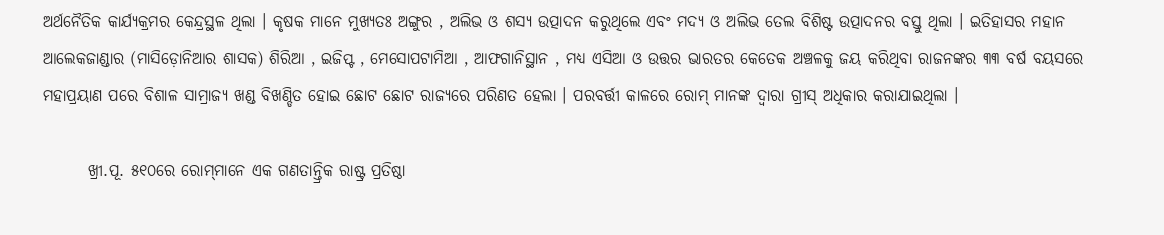ଅର୍ଥନୈତିକ କାର୍ଯ୍ୟକ୍ରମର କେନ୍ଦ୍ରସ୍ଥଳ ଥିଲା । କୃଷକ ମାନେ ମୁଖ୍ୟତଃ ଅଙ୍ଗୁର , ଅଲିଭ ଓ ଶସ୍ଯ ଉତ୍ପାଦନ କରୁଥିଲେ ଏବଂ ମଦ୍ୟ ଓ ଅଲିଭ ତେଲ ବିଶିଷ୍ଟ ଉତ୍ପାଦନର ବସ୍ତୁ ଥିଲା । ଇତିହାସର ମହାନ ଆଲେକଜାଣ୍ଡାର (ମାସିଡ଼ୋନିଆର ଶାସକ) ଶିରିଆ , ଇଜିପ୍ଟ , ମେସୋପଟାମିଆ , ଆଫଗାନିସ୍ଥାନ , ମଧ୍ୟ ଏସିଆ ଓ ଉତ୍ତର ଭାରତର କେତେକ ଅଞ୍ଚଳକୁ ଜୟ କରିଥିବା ରାଜନଙ୍କର ୩୩ ବର୍ଷ ବୟସରେ ମହାପ୍ରୟାଣ ପରେ ବିଶାଳ ସାମ୍ରାଜ୍ୟ ଖଣ୍ଡ ବିଖଣ୍ଡିତ ହୋଇ ଛୋଟ ଛୋଟ ରାଜ୍ୟରେ ପରିଣତ ହେଲା । ପରବର୍ତ୍ତୀ କାଳରେ ରୋମ୍‌ ମାନଙ୍କ ଦ୍ୱାରା ଗ୍ରୀସ୍‌ ଅଧିକାର କରାଯାଇଥିଲା ।

       ଖ୍ରୀ.ପୂ. ୫୧୦ରେ ରୋମ୍‌ମାନେ ଏକ ଗଣତାନ୍ତ୍ରିକ ରାଷ୍ଟ୍ର ପ୍ରତିଷ୍ଠା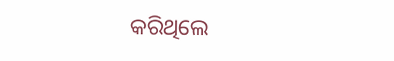କରିଥିଲେ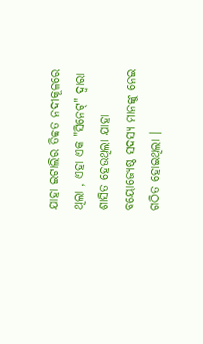ଯାହା ଇଟାଲିର ତିବ୍ବତ ନଦୀକୂଳରେ ଥିଲା , ଏହା ଏକ "ସିନେଟ୍‌" ଦ୍ବାରା ଶାସିତ ହେଉଥିଲା ଯାହା ବୟୋଜ୍ୟେଷ୍ଠ ସଦସ୍ୟ ମାନଙ୍କୁ ନେଇ ଗଠିତ ହୋଇଥିଲା ।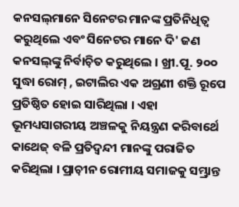କନସଲ୍‌ମାନେ ସିନେଟର ମାନଙ୍କ ପ୍ରତିନିଧିତ୍ବ କରୁଥିଲେ ଏବଂ ସିନେଟର ମାନେ ଦି' ଜଣ କନସଲ୍‌ଙ୍କୁ ନିର୍ବାଚ଼ିତ କରୁଥିଲେ । ଖ୍ରୀ.ପୂ. ୨୦୦ ସୁଦ୍ଧା ରୋମ୍‌ , ଇଟାଲିର ଏକ ଅଗ୍ରଣୀ ଶକ୍ତି ରୂପେ ପ୍ରତିଷ୍ଠିତ ହୋଇ ସାରିଥିଲା । ଏହା ଭୂମଧ୍ୟସାଗରୀୟ ଅଞ୍ଚଳକୁ ନିୟନ୍ତ୍ରଣ କରିବାର୍ଥେ କାଥେଜ୍‌ ବଳି ପ୍ରତିଦ୍ବନ୍ଦୀ ମାନଙ୍କୁ ପରାଜିତ କରିଥିଲା । ପ୍ରାଚ଼ୀନ ରୋମୀୟ ସମାଜକୁ ସମ୍ଭ୍ରାନ୍ତ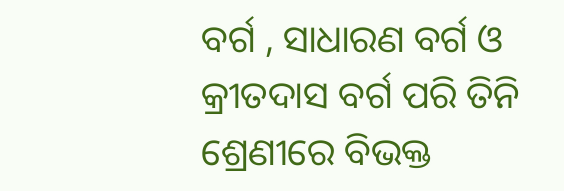ବର୍ଗ , ସାଧାରଣ ବର୍ଗ ଓ କ୍ରୀତଦାସ ବର୍ଗ ପରି ତିନି ଶ୍ରେଣୀରେ ବିଭକ୍ତ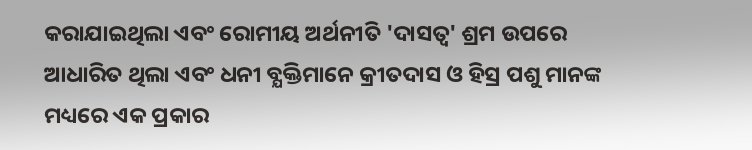କରାଯାଇଥିଲା ଏବଂ ରୋମୀୟ ଅର୍ଥନୀତି 'ଦାସତ୍ବ' ଶ୍ରମ ଉପରେ ଆଧାରିତ ଥିଲା ଏବଂ ଧନୀ ବ୍ଯକ୍ତିମାନେ କ୍ରୀତଦାସ ଓ ହିସ୍ର ପଶୁ ମାନଙ୍କ ମଧ୍ୟରେ ଏକ ପ୍ରକାର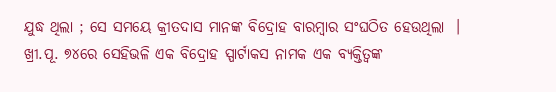ଯୁଦ୍ଧ ଥିଲା ; ସେ ସମୟେ କ୍ରୀତଦାସ ମାନଙ୍କ ବିଦ୍ରୋହ ବାରମ୍ୱାର ସଂଘଠିତ ହେଉଥିଲା  । ଖ୍ରୀ.ପୂ. ୭୪ରେ ସେହିଭଳି ଏକ ବିଦ୍ରୋହ ସ୍ପାର୍ଟାକସ ନାମକ ଏକ ବ୍ଯକ୍ତିତ୍ବଙ୍କ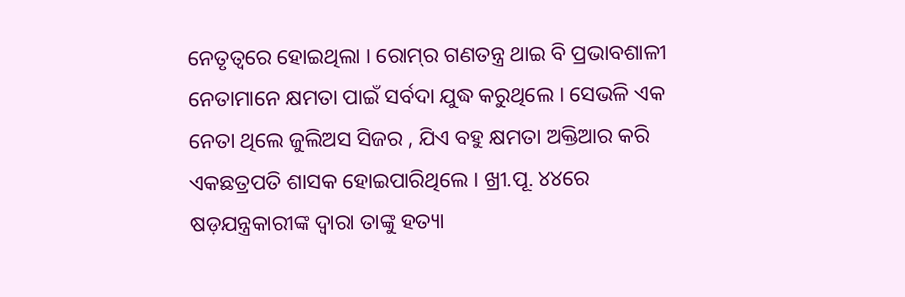ନେତୃତ୍ବରେ ହୋଇଥିଲା । ରୋମ୍‌ର ଗଣତନ୍ତ୍ର ଥାଇ ବି ପ୍ରଭାବଶାଳୀ ନେତାମାନେ କ୍ଷମତା ପାଇଁ ସର୍ବଦା ଯୁଦ୍ଧ କରୁଥିଲେ । ସେଭଳି ଏକ ନେତା ଥିଲେ ଜୁଲିଅସ ସିଜର , ଯିଏ ବହୁ କ୍ଷମତା ଅକ୍ତିଆର କରି ଏକଛତ୍ରପତି ଶାସକ ହୋଇପାରିଥିଲେ । ଖ୍ରୀ.ପୂ. ୪୪ରେ ଷଡ଼ଯନ୍ତ୍ରକାରୀଙ୍କ ଦ୍ବାରା ତାଙ୍କୁ ହତ୍ୟା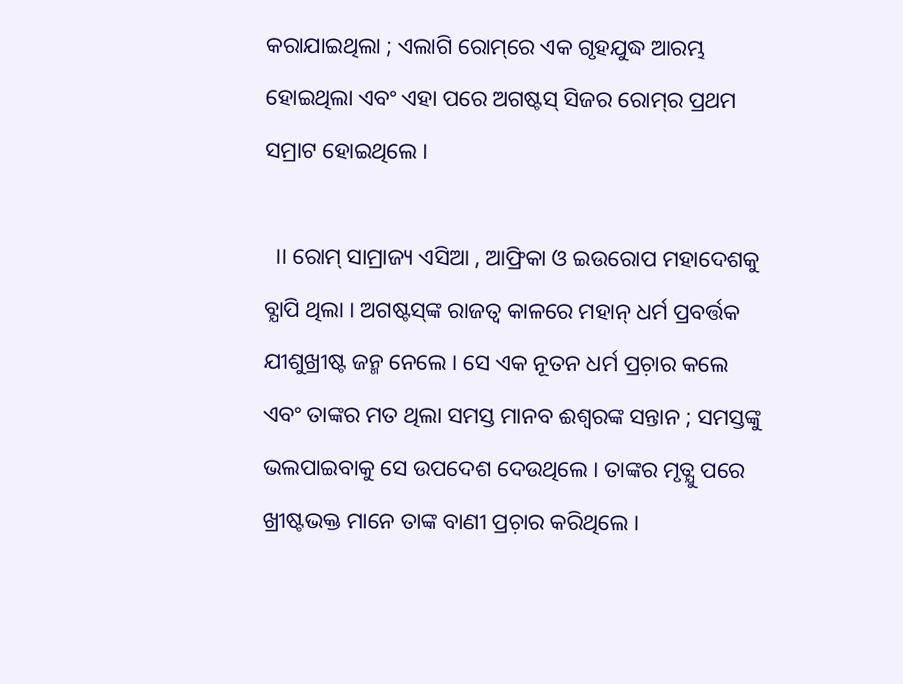କରାଯାଇଥିଲା ; ଏଲାଗି ରୋମ୍‌ରେ ଏକ ଗୃହଯୁଦ୍ଧ ଆରମ୍ଭ ହୋଇଥିଲା ଏବଂ ଏହା ପରେ ଅଗଷ୍ଟସ୍‌ ସିଜର ରୋମ୍‌ର ପ୍ରଥମ ସମ୍ରାଟ ହୋଇଥିଲେ ।

  ।। ରୋମ୍‌ ସାମ୍ରାଜ୍ୟ ଏସିଆ , ଆଫ୍ରିକା ଓ ଇଉରୋପ ମହାଦେଶକୁ ବ୍ଯାପି ଥିଲା । ଅଗଷ୍ଟସ୍‌ଙ୍କ ରାଜତ୍ବ କାଳରେ ମହାନ୍‌ ଧର୍ମ ପ୍ରବର୍ତ୍ତକ ଯୀଶୁଖ୍ରୀଷ୍ଟ ଜନ୍ମ ନେଲେ । ସେ ଏକ ନୂତନ ଧର୍ମ ପ୍ରଚ଼ାର କଲେ ଏବଂ ତାଙ୍କର ମତ ଥିଲା ସମସ୍ତ ମାନବ ଈଶ୍ୱରଙ୍କ ସନ୍ତାନ ; ସମସ୍ତଙ୍କୁ ଭଲପାଇବାକୁ ସେ ଉପଦେଶ ଦେଉଥିଲେ । ତାଙ୍କର ମୃତ୍ଯୁ ପରେ ଖ୍ରୀଷ୍ଟଭକ୍ତ ମାନେ ତାଙ୍କ ବାଣୀ ପ୍ରଚ଼ାର କରିଥିଲେ ।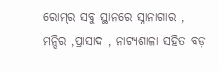ରୋମ୍‌ର ସବୁ ସ୍ଥାନରେ ସ୍ନାନାଗାର , ମନ୍ଦିର ,ପ୍ରାସାଦ , ନାଟ୍ଯଶାଳା ସହିତ ବଡ଼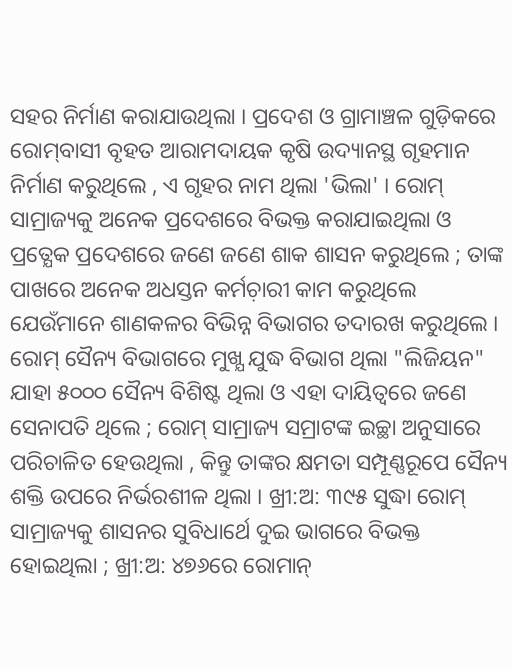ସହର ନିର୍ମାଣ କରାଯାଉଥିଲା । ପ୍ରଦେଶ ଓ ଗ୍ରାମାଞ୍ଚଳ ଗୁଡ଼ିକରେ ରୋମ୍‌ବାସୀ ବୃହତ ଆରାମଦାୟକ କୃଷି ଉଦ୍ୟାନସ୍ଥ ଗୃହମାନ ନିର୍ମାଣ କରୁଥିଲେ , ଏ ଗୃହର ନାମ ଥିଲା 'ଭିଲା' । ରୋମ୍‌ ସାମ୍ରାଜ୍ୟକୁ ଅନେକ ପ୍ରଦେଶରେ ବିଭକ୍ତ କରାଯାଇଥିଲା ଓ ପ୍ରତ୍ଯେକ ପ୍ରଦେଶରେ ଜଣେ ଜଣେ ଶାକ ଶାସନ କରୁଥିଲେ ; ତାଙ୍କ ପାଖରେ ଅନେକ ଅଧସ୍ତନ କର୍ମଚ଼ାରୀ କାମ କରୁଥିଲେ ଯେଉଁମାନେ ଶାଣକଳର ବିଭିନ୍ନ ବିଭାଗର ତଦାରଖ କରୁଥିଲେ । ରୋମ୍‌ ସୈନ୍ୟ ବିଭାଗରେ ମୁଖ୍ଯ ଯୁଦ୍ଧ ବିଭାଗ ଥିଲା "ଲିଜିୟନ" ଯାହା ୫୦୦୦ ସୈନ୍ୟ ବିଶିଷ୍ଟ ଥିଲା ଓ ଏହା ଦାୟିତ୍ବରେ ଜଣେ ସେନାପତି ଥିଲେ ; ରୋମ୍‌ ସାମ୍ରାଜ୍ୟ ସମ୍ରାଟଙ୍କ ଇଚ୍ଛା ଅନୁସାରେ ପରିଚାଳିତ ହେଉଥିଲା , କିନ୍ତୁ ତାଙ୍କର କ୍ଷମତା ସମ୍ପୂଣ୍ଣରୂପେ ସୈନ୍ୟ ଶକ୍ତି ଉପରେ ନିର୍ଭରଶୀଳ ଥିଲା । ଖ୍ରୀ:ଅ: ୩୯୫ ସୁଦ୍ଧା ରୋମ୍‌ ସାମ୍ରାଜ୍ୟକୁ ଶାସନର ସୁବିଧାର୍ଥେ ଦୁଇ ଭାଗରେ ବିଭକ୍ତ ହୋଇଥିଲା ; ଖ୍ରୀ:ଅ: ୪୭୬ରେ ରୋମାନ୍‌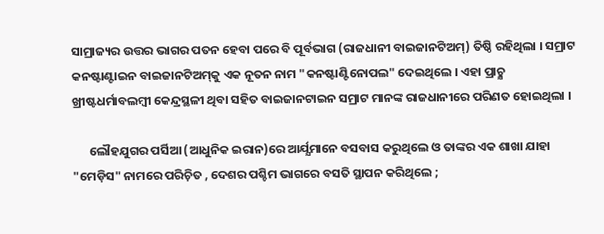ସାମ୍ରାଜ୍ୟର ଉତ୍ତର ଭାଗର ପତନ ହେବା ପରେ ବି ପୂର୍ବଭାଗ (ରାଜଧାନୀ ବାଇଜାନଟିଅମ୍‌) ତିଷ୍ଠି ରହିଥିଲା । ସମ୍ରାଟ କନଷ୍ଟାଣ୍ଟାଇନ ବାଇଜାନଟିଅମ୍‌କୁ ଏକ ନୂତନ ନାମ "କନଷ୍ଟାଣ୍ଟିନୋପଲ" ଦେଇଥିଲେ । ଏହା ପ୍ରାଚ଼୍ଯ ଖ୍ରୀଷ୍ଟଧର୍ମାବଲମ୍ବୀ କେନ୍ଦ୍ରସ୍ଥଳୀ ଥିବା ସହିତ ବାଇଜାନଟାଇନ ସମ୍ରାଟ ମାନଙ୍କ ରାଜଧାନୀରେ ପରିଣତ ହୋଇଥିଲା ।

      ଲୌହଯୁଗର ପର୍ସିଆ (ଆଧୁନିକ ଇରାନ)ରେ ଆର୍ଯ୍ଯମାନେ ବସବାସ କରୁଥିଲେ ଓ ତାଙ୍କର ଏକ ଶାଖା ଯାହା "ମେଡ଼ିସ" ନାମରେ ପରିଚ଼ିତ , ଦେଶର ପଶ୍ଚିମ ଭାଗରେ ବସତି ସ୍ଥାପନ କରିଥିଲେ ;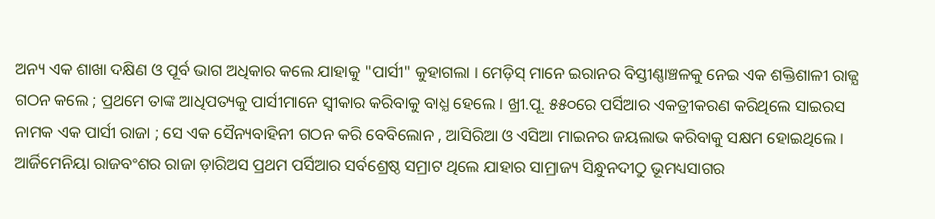ଅନ୍ୟ ଏକ ଶାଖା ଦକ୍ଷିଣ ଓ ପୂର୍ବ ଭାଗ ଅଧିକାର କଲେ ଯାହାକୁ "ପାର୍ସୀ" କୁହାଗଲା । ମେଡ଼ିସ୍‌ ମାନେ ଇରାନର ବିସ୍ତୀଣ୍ଣାଞ୍ଚଳକୁ ନେଇ ଏକ ଶକ୍ତିଶାଳୀ ରାଜ୍ଯ ଗଠନ କଲେ ; ପ୍ରଥମେ ତାଙ୍କ ଆଧିପତ୍ୟକୁ ପାର୍ସୀମାନେ ସ୍ବୀକାର କରିବାକୁ ବାଧ୍ଯ ହେଲେ । ଖ୍ରୀ.ପୂ. ୫୫୦ରେ ପର୍ସିଆର ଏକତ୍ରୀକରଣ କରିଥିଲେ ସାଇରସ ନାମକ ଏକ ପାର୍ସୀ ରାଜା ; ସେ ଏକ ସୈନ୍ୟବାହିନୀ ଗଠନ କରି ବେବିଲୋନ , ଆସିରିଆ ଓ ଏସିଆ ମାଇନର ଜୟଲାଭ କରିବାକୁ ସକ୍ଷମ ହୋଇଥିଲେ । ଆର୍ଜିମେନିୟା ରାଜବଂଶର ରାଜା ଡ଼ାରିଅସ ପ୍ରଥମ ପର୍ସିଆର ସର୍ବଶ୍ରେଷ୍ଠ ସମ୍ରାଟ ଥିଲେ ଯାହାର ସାମ୍ରାଜ୍ୟ ସିନ୍ଧୁନଦୀଠୁ ଭୂମଧ୍ୟସାଗର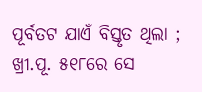ପୂର୍ବତଟ ଯାଏଁ ବିସ୍ତୃତ ଥିଲା ; ଖ୍ରୀ.ପୂ. ୫୧୮ରେ ସେ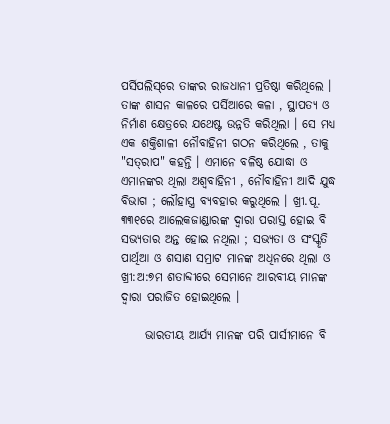ପର୍ସିପଲିସ୍‌ରେ ତାଙ୍କର ରାଜଧାନୀ ପ୍ରତିଷ୍ଠା କରିଥିଲେ । ତାଙ୍କ ଶାସନ କାଳରେ ପର୍ସିଆରେ କଳା , ସ୍ଥାପତ୍ୟ ଓ ନିର୍ମାଣ କ୍ଷେତ୍ରରେ ଯଥେଷ୍ଟ ଉନ୍ନତି କରିଥିଲା । ସେ ମଧ୍ୟ ଏକ ଶକ୍ତିଶାଳୀ ନୌବାହିନୀ ଗଠନ କରିଥିଲେ , ତାକୁ "ସତ୍‌ରାପ" କହନ୍ତି । ଏମାନେ ବଳିଷ୍ଠ ଯୋଦ୍ଧା ଓ ଏମାନଙ୍କର ଥିଲା ଅଶ୍ବବାହିନୀ , ନୌବାହିନୀ ଆଦି ଯୁଦ୍ଧ ବିଭାଗ ; ଲୌହାସ୍ତ୍ର ବ୍ଯବହାର କରୁଥିଲେ । ଖ୍ରୀ.ପୂ. ୩୩୧ରେ ଆଲେକଜାଣ୍ଡାରଙ୍କ ଦ୍ବାରା ପରାସ୍ତ ହୋଇ ବି ସଭ୍ଯତାର ଅନ୍ତ ହୋଇ ନଥିଲା ; ସଭ୍ଯତା ଓ ସଂସ୍କୃତି ପାର୍ଥିଆ ଓ ଶସାଣ ସମ୍ରାଟ ମାନଙ୍କ ଅଧିନରେ ଥିଲା ଓ ଖ୍ରୀ:ଅ:୭ମ ଶତାବ୍ଦୀରେ ସେମାନେ ଆରବୀୟ ମାନଙ୍କ ଦ୍ୱାରା ପରାଜିତ ହୋଇଥିଲେ ।

     ଭାରତୀୟ ଆର୍ଯ୍ଯ ମାନଙ୍କ ପରି ପାର୍ସୀମାନେ ବି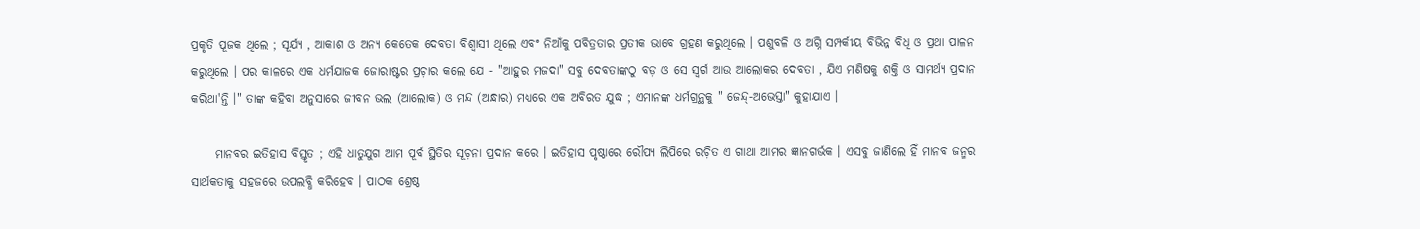ପ୍ରକୃତି ପୂଜକ ଥିଲେ ; ସୂର୍ଯ୍ୟ , ଆକାଶ ଓ ଅନ୍ଯ କେତେକ ଦେବତା ବିଶ୍ବାସୀ ଥିଲେ ଏବଂ ନିଆଁକୁ ପବିତ୍ରତାର ପ୍ରତୀକ ଭାବେ ଗ୍ରହଣ କରୁଥିଲେ । ପଶୁବଳି ଓ ଅଗ୍ନି ସମ୍ପର୍କୀୟ ବିଭିନ୍ନ ବିଧି ଓ ପ୍ରଥା ପାଳନ କରୁଥିଲେ । ପର କାଳରେ ଏକ ଧର୍ମଯାଜକ ଜୋରାଷ୍ଟର ପ୍ରଚ଼ାର କଲେ ଯେ - "ଆହୁର ମଜଦା" ସବୁ ଦେବତାଙ୍କଠୁ ବଡ଼ ଓ ସେ ସ୍ବର୍ଗ ଆଉ ଆଲୋକର ଦେବତା , ଯିଏ ମଣିଷକୁ ଶକ୍ତି ଓ ସାମର୍ଥ୍ୟ ପ୍ରଦାନ କରିଥା'ନ୍ତି ।" ତାଙ୍କ କହିବା ଅନୁସାରେ ଜୀବନ ଭଲ (ଆଲୋକ) ଓ ମନ୍ଦ (ଅନ୍ଧାର) ମଧ୍ୟରେ ଏକ ଅବିରତ ଯୁଦ୍ଧ ; ଏମାନଙ୍କ ଧର୍ମଗ୍ରନ୍ଥକୁ " ଜେନ୍ଦ୍‌-ଅଭେସ୍ତା" କୁହାଯାଏ ।

     ମାନବର ଇତିହାସ ବିସ୍ତୃତ ; ଏହି ଧାତୁଯୁଗ ଆମ ପୂର୍ବ ସ୍ଥିତିର ସୂଚ଼ନା ପ୍ରଦାନ କରେ । ଇତିହାସ ପୃଷ୍ଠାରେ ରୌପ୍ୟ ଲିପିରେ ରଚ଼ିତ ଏ ଗାଥା ଆମର ଜ୍ଞାନଗର୍ଭକ । ଏସବୁ ଜାଣିଲେ ହିଁ ମାନବ ଜନ୍ମର ସାର୍ଥକତାକୁ ସହଜରେ ଉପଲବ୍ଧି କରିହେବ । ପାଠକ ଶ୍ରେଷ୍ଠ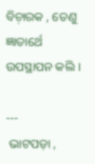ବିଚ଼ାରକ , ତେଣୁ ଜ୍ଞାତାର୍ଥେ ଉପସ୍ଥାପନ କଲି ।

---
 ଭାଟପଡ଼ା ,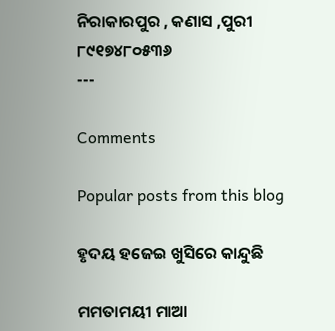ନିରାକାରପୁର , କଣାସ ,ପୁରୀ
୮୯୧୭୪୮୦୫୩୬
---

Comments

Popular posts from this blog

ହୃଦୟ ହଜେଇ ଖୁସିରେ କାନ୍ଦୁଛି

ମମତାମୟୀ ମାଆ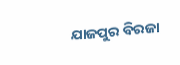ଯାଜପୁର ବିରଜା